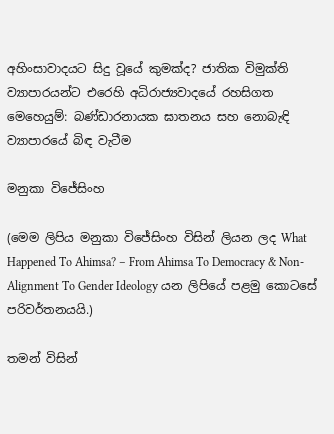අහිංසාවාදයට සිදු වූයේ කුමක්ද? ජාතික විමුක්ති ව්‍යාපාරයන්ට එරෙහි අධිරාජ්‍යවාදයේ රහසිගත මෙහෙයුම්: බණ්ඩාරනායක ඝාතනය සහ නොබැඳි ව්‍යාපාරයේ බිඳ වැටීම

මනුකා විජේසිංහ

(මෙම ලිපිය මනුකා විජේසිංහ විසින් ලියන ලද What Happened To Ahimsa? – From Ahimsa To Democracy & Non-Alignment To Gender Ideology යන ලිපියේ පළමු කොටසේ පරිවර්තනයයි.)

තමන් විසින්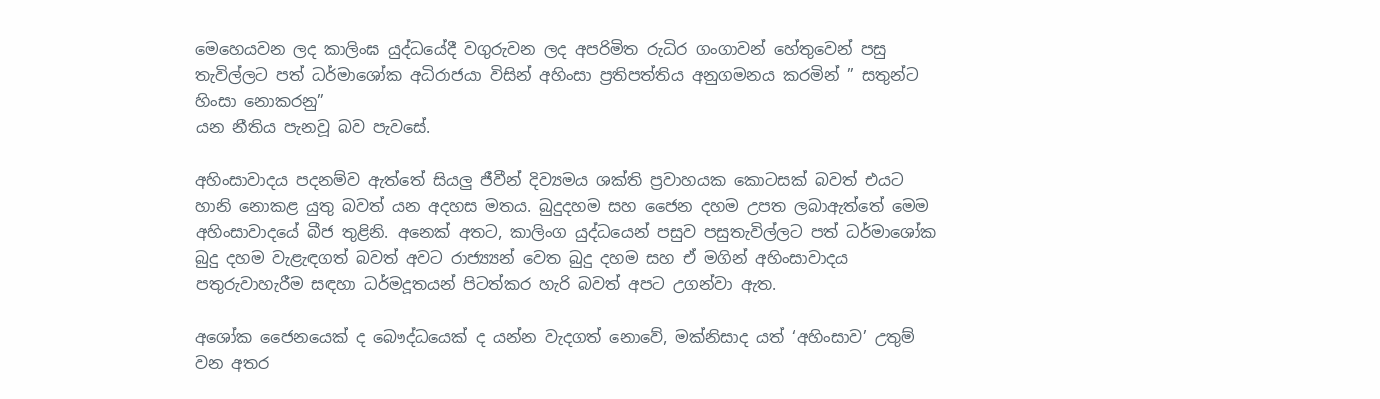මෙහෙයවන ලද කාලිංඝ යුද්ධයේදී වගුරුවන ලද අපරිමිත රුධිර ගංගාවන් හේතුවෙන් පසු තැවිල්ලට පත් ධර්මාශෝක අධිරාජයා විසින් අහිංසා ප්‍රතිපත්තිය අනුගමනය කරමින් ” සතුන්ට හිංසා නොකරනු”
යන නීතිය පැනවූ බව පැවසේ.

අහිංසාවාදය පදනම්ව ඇත්තේ සියලු ජීවීන් දිව්‍යමය ශක්ති ප්‍රවාහයක කොටසක් බවත් එයට හානි නොකළ යුතු බවත් යන අදහස මතය. බුදුදහම සහ ජෛන දහම උපත ලබාඇත්තේ මෙම අහිංසාවාදයේ බීජ තුළිනි. අනෙක් අතට, කාලිංග යුද්ධයෙන් පසුව පසුතැවිල්ලට පත් ධර්මාශෝක බුදු දහම වැළැඳගත් බවත් අවට රාජ්‍ය්‍යන් වෙත බුදු දහම සහ ඒ මගින් අහිංසාවාදය පතුරුවාහැරීම සඳහා ධර්මදූතයන් පිටත්කර හැරි බවත් අපට උගන්වා ඇත.

අශෝක ජෛනයෙක් ද බෞද්ධයෙක් ද යන්න වැදගත් නොවේ, මක්නිසාද යත් ‘අහිංසාව’ උතුම් වන අතර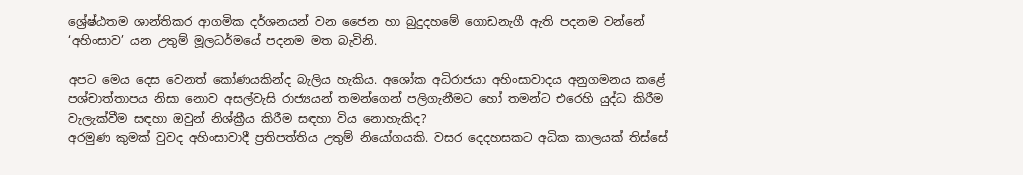ශ්‍රේෂ්ඨතම ශාන්තිකර ආගමික දර්ශනයන් වන ජෛන හා බුදුදහමේ ගොඩනැගී ඇති පදනම වන්නේ ‘අහිංසාව’ යන උතුම් මූලධර්මයේ පදනම මත බැවිනි.

අපට මෙය දෙස වෙනත් කෝණයකින්ද බැලිය හැකිය. අශෝක අධිරාජයා අහිංසාවාදය අනුගමනය කළේ පශ්චාත්තාපය නිසා නොව අසල්වැසි රාජ්‍යයන් තමන්ගෙන් පලිගැනීමට හෝ තමන්ට එරෙහි යුද්ධ කිරීම වැලැක්වීම සඳහා ඔවුන් නිශ්ක්‍රීය කිරීම සඳහා විය නොහැකිද?
අරමුණ කුමක් වුවද අහිංසාවාදී ප්‍රතිපත්තිය උතුම් නියෝගයකි. වසර දෙදහසකට අධික කාලයක් තිස්සේ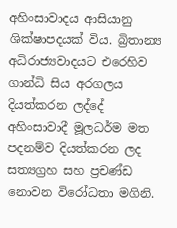අහිංසාවාදය ආසියානු ශික්ෂාපදයක් විය. බ්‍රිතාන්‍ය අධිරාජ්‍යවාදයට එරෙහිව ගාන්ධි සිය අරගලය දියත්කරන ලද්දේ අහිංසාවාදී මූලධර්ම මත පදනම්ව දියත්කරන ලද සත්‍යග්‍රහ සහ ප්‍රචණ්ඩ නොවන විරෝධතා මගිනි.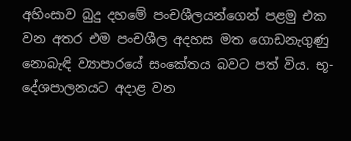අහිංසාව බුදු දහමේ පංචශීලයන්ගෙන් පළමු එක වන අතර එම පංචශීල අදහස මත ගොඩනැගුණු නොබැඳි ව්‍යාපාරයේ සංකේතය බවට පත් විය. භූ-දේශපාලනයට අදාළ වන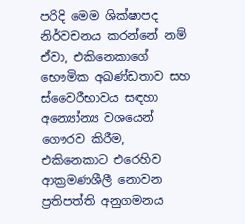පරිදි මෙම ශික්ෂාපද නිර්වචනය කරන්නේ නම් ඒවා, එකිනෙකාගේ භෞමික අඛණ්ඩතාව සහ ස්වෛරීභාවය සඳහා අන්‍යෝන්‍ය වශයෙන් ගෞරව කිරීම, එකිනෙකාට එරෙහිව ආක්‍රමණශීලී නොවන ප්‍රතිපත්ති අනුගමනය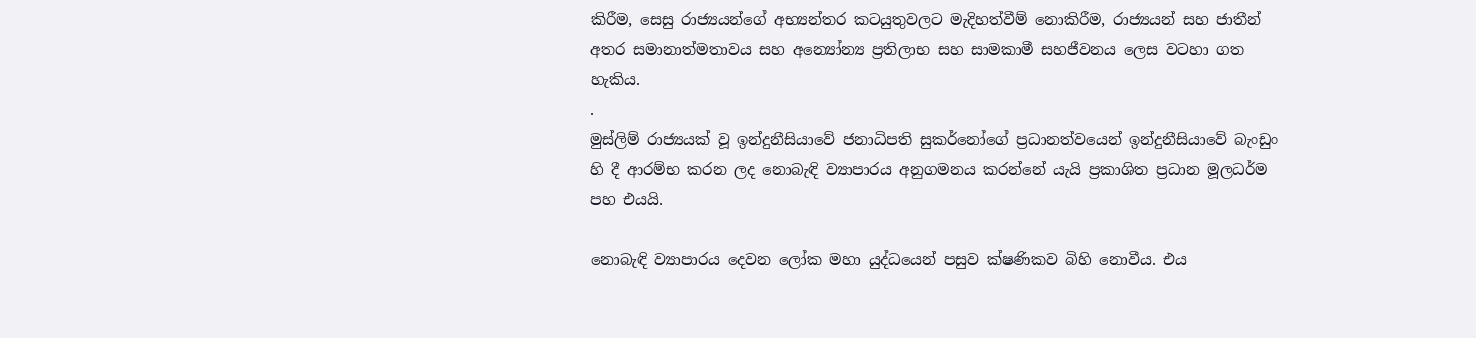කිරීම, සෙසු රාජ්‍යයන්ගේ අභ්‍යන්තර කටයුතුවලට මැදිහත්වීම් නොකිරීම, රාජ්‍යයන් සහ ජාතීන් අතර සමානාත්මතාවය සහ අන්‍යෝන්‍ය ප්‍රතිලාභ සහ සාමකාමී සහජීවනය ලෙස වටහා ගත හැකිය.
.
මුස්ලිම් රාජ්‍යයක් වූ ඉන්දුනීසියාවේ ජනාධිපති සුකර්නෝගේ ප්‍රධානත්වයෙන් ඉන්දුනීසියාවේ බැංඩුං හි දී ආරම්භ කරන ලද නොබැඳි ව්‍යාපාරය අනුගමනය කරන්නේ යැයි ප්‍රකාශිත ප්‍රධාන මූලධර්ම පහ එයයි.

නොබැඳි ව්‍යාපාරය දෙවන ලෝක මහා යුද්ධයෙන් පසුව ක්ෂණිකව බිහි නොවීය. එය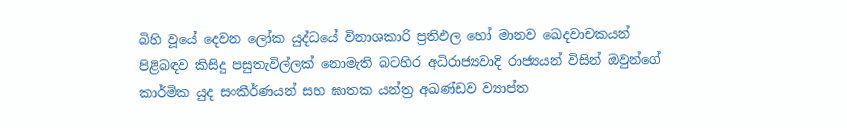බිහි වූයේ දෙවන ලෝක යුද්ධයේ විනාශකාරි ප්‍රතිඵල හෝ මානව ඛෙදවාචකයන් පිළිබඳව කිසිදු පසුතැවිල්ලක් නොමැති බටහිර අධිරාජ්‍යවාදි රාජ්‍යයන් විසින් ඔවුන්ගේ කාර්මික යුද සංකීර්ණයන් සහ ඝාතක යන්ත්‍ර අඛණ්ඩව ව්‍යාප්ත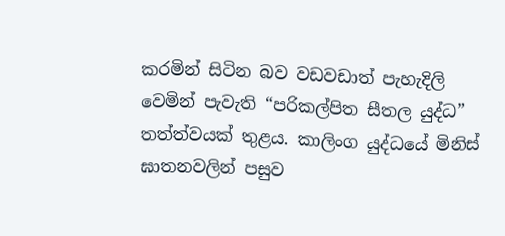කරමින් සිටින බව වඩවඩාත් පැහැදිලි වෙමින් පැවැති “පරිකල්පිත සීතල යුද්ධ” තත්ත්වයක් තුළය. කාලිංග යුද්ධයේ මිනිස් ඝාතනවලින් පසුව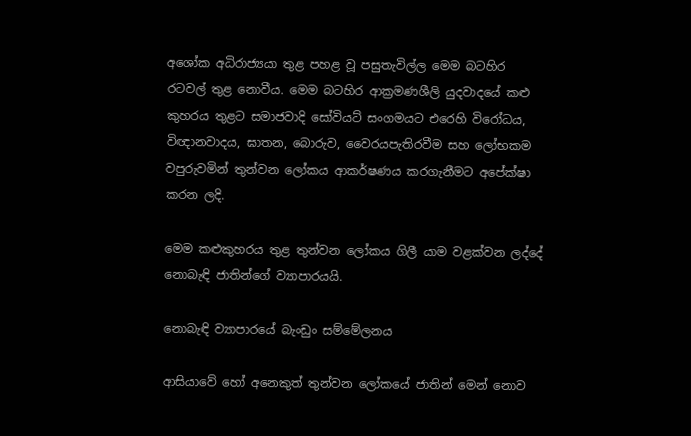අශෝක අධිරාජ්‍යයා තුළ පහළ වූ පසුතැවිල්ල මෙම බටහිර රටවල් තුළ නොවීය. මෙම බටහිර ආක්‍රමණශීලි යුදවාදයේ කළු කුහරය තුළට සමාජවාදි සෝවියට් සංගමයට එරෙහි විරෝධය, විඥානවාදය, ඝාතන, බොරුව, වෛරයපැතිරවීම සහ ලෝභකම වපුරුවමින් තුන්වන ලෝකය ආකර්ෂණය කරගැනීමට අපේක්ෂා කරන ලදි.

මෙම කළුකුහරය තුළ තුන්වන ලෝකය ගිලී යාම වළක්වන ලද්දේ නොබැඳි ජාතින්ගේ ව්‍යාපාරයයි.

නොබැඳි ව්‍යාපාරයේ බැංඩුං සම්මේලනය

ආසියාවේ හෝ අනෙකුත් තුන්වන ලෝකයේ ජාතින් මෙන් නොව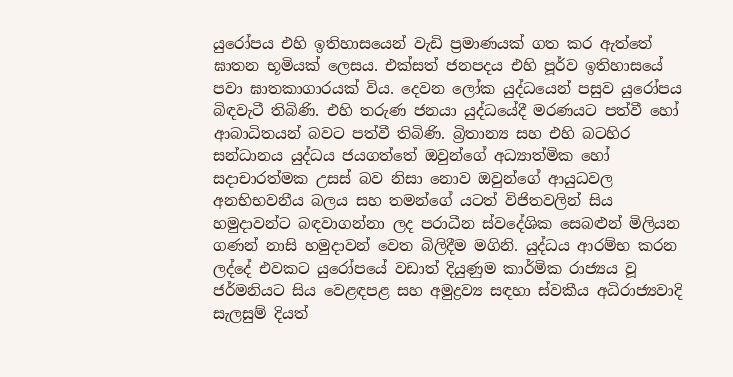යුරෝපය එහි ඉතිහාසයෙන් වැඩි ප්‍රමාණයක් ගත කර ඇත්තේ ඝාතන භූමියක් ලෙසය. එක්සත් ජනපදය එහි පූර්ව ඉතිහාසයේ පවා ඝාතකාගාරයක් විය. දෙවන ලෝක යුද්ධයෙන් පසුව යුරෝපය බිඳවැටී තිබිණි. එහි තරුණ ජනයා යුද්ධයේදී මරණයට පත්වී හෝ ආබාධිතයන් බවට පත්වී තිබිණි. බ්‍රිතාන්‍ය සහ එහි බටහිර සන්ධානය යුද්ධය ජයගත්තේ ඔවුන්ගේ අධ්‍යාත්මික හෝ සදාචාරත්මක උසස් බව නිසා නොව ඔවුන්ගේ ආයුධවල අනභිභවනීය බලය සහ තමන්ගේ යටත් විජිතවලින් සිය හමුදාවන්ට බඳවාගන්නා ලද පරාධීන ස්වදේශික සෙබළුන් මිලියන ගණන් නාසි හමුදාවන් වෙත බිලිදීම මගිනි. යුද්ධය ආරම්භ කරන ලද්දේ එවකට යුරෝපයේ වඩාත් දියුණුම කාර්මික රාජ්‍යය වූ ජර්මනියට සිය වෙළඳපළ සහ අමුද්‍රව්‍ය සඳහා ස්වකීය අධිරාජ්‍යවාදි සැලසුම් දියත්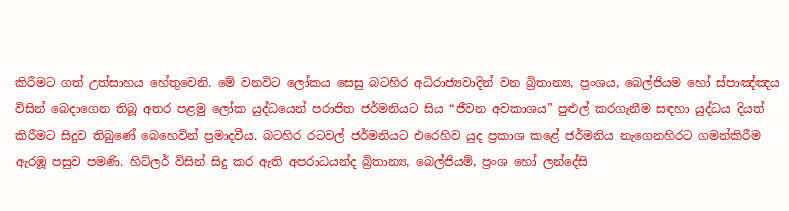කිරීමට ගත් උත්සාහය හේතුවෙනි. මේ වනවිට ලෝකය සෙසු බටහිර අධිරාජ්‍යවාදින් වන බ්‍රිතාන්‍ය, ප්‍රංශය, බෙල්ජියම හෝ ස්පාඤ්ඤය විසින් බෙදාගෙන තිබූ අතර පළමු ලෝක යුද්ධයෙන් පරාජිත ජර්මනියට සිය “ජීවන අවකාශය” පුළුල් කරගැනීම සඳහා යුද්ධය දියත් කිරීමට සිදුව තිබුණේ බෙහෙවින් ප්‍රමාදවීය. බටහිර රටවල් ජර්මනියට එරෙහිව යුද ප්‍රකාශ කළේ ජර්මනිය නැගෙනහිරට ගමන්කිරීම ඇරඹූ පසුව පමණි. හිට්ලර් විසින් සිදු කර ඇති අපරාධයන්ද බ්‍රිතාන්‍ය, බෙල්ජියම්, ප්‍රංශ හෝ ලන්දේසි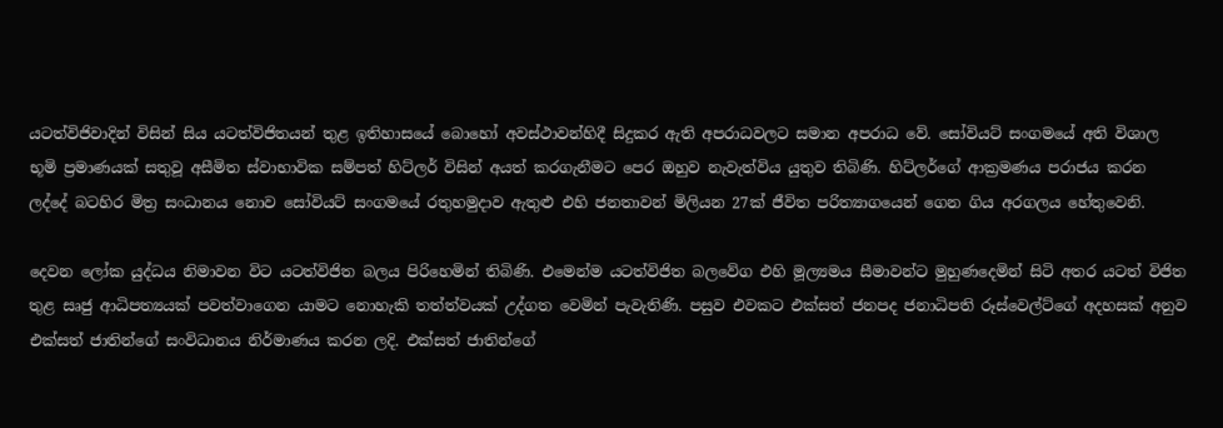යටත්විජිවාදින් විසින් සිය යටත්විජිතයන් තුළ ඉතිහාසයේ බොහෝ අවස්ථාවන්හිදී සිදුකර ඇති අපරාධවලට සමාන අපරාධ වේ. සෝවියට් සංගමයේ අති විශාල භූමි ප්‍රමාණයක් සතුවූ අසීමිත ස්වාභාවික සම්පත් හිට්ලර් විසින් අයත් කරගැනීමට පෙර ඔහුව නැවැත්විය යුතුව තිබිණි. හිට්ලර්ගේ ආක්‍රමණය පරාජය කරන ලද්දේ බටහිර මිත්‍ර සංධානය නොව සෝවියට් සංගමයේ රතුහමුදාව ඇතුළු එහි ජනතාවන් මිලියන 27ක් ජීවිත පරිත්‍යාගයෙන් ගෙන ගිය අරගලය හේතුවෙනි.

දෙවන ලෝක යුද්ධය නිමාවන විට යටත්විජිත බලය පිරිහෙමින් තිබිණි. එමෙන්ම යටත්විජිත බලවේග එහි මූල්‍යමය සීමාවන්ට මුහුණදෙමින් සිටි අතර යටත් විජිත තුළ සෘජු ආධිපත්‍යයක් පවත්වාගෙන යාමට නොහැකි තත්ත්වයක් උද්ගත වෙමින් පැවැතිණි. පසුව එවකට එක්සත් ජනපද ජනාධිපති රූස්වෙල්ට්ගේ අදහසක් අනුව එක්සත් ජාතින්ගේ සංවිධානය නිර්මාණය කරන ලදි. එක්සත් ජාතින්ගේ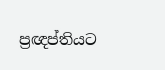ප්‍රඥප්තියට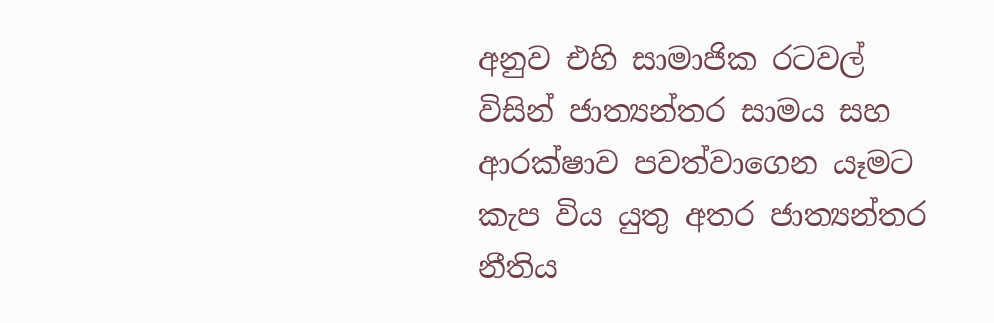අනුව එහි සාමාජික රටවල් විසින් ජාත්‍යන්තර සාමය සහ ආරක්ෂාව පවත්වාගෙන යෑමට කැප විය යුතු අතර ජාත්‍යන්තර නීතිය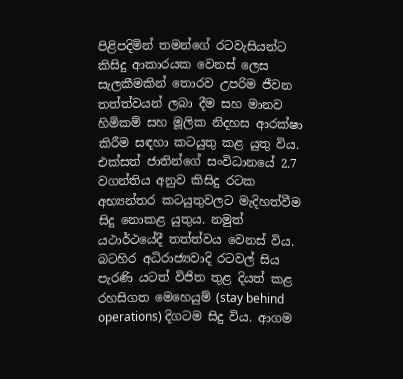පිළිපදිමින් තමන්ගේ රටවැසියන්ට කිසිදු ආකාරයක වෙනස් ලෙස සැලකීමකින් තොරව උපරිම ජීවන තත්ත්වයන් ලබා දීම සහ මානව හිමිකම් සහ මූලික නිදහස ආරක්ෂා කිරීම සඳහා කටයුතු කළ යුතු විය. එක්සත් ජාතින්ගේ සංවිධානයේ 2.7 වගන්තිය අනුව කිසිදු රටක අභ්‍යන්තර කටයුතුවලට මැදිහත්වීම සිදු නොකළ යුතුය. නමුත් යථාර්ථයේදී තත්ත්වය වෙනස් විය. බටහිර අධිරාජ්‍යවාදි රටවල් සිය පැරණි යටත් විජිත තුළ දියත් කළ රහසිගත මෙහෙයුම් (stay behind operations) දිගටම සිදු විය. ආගම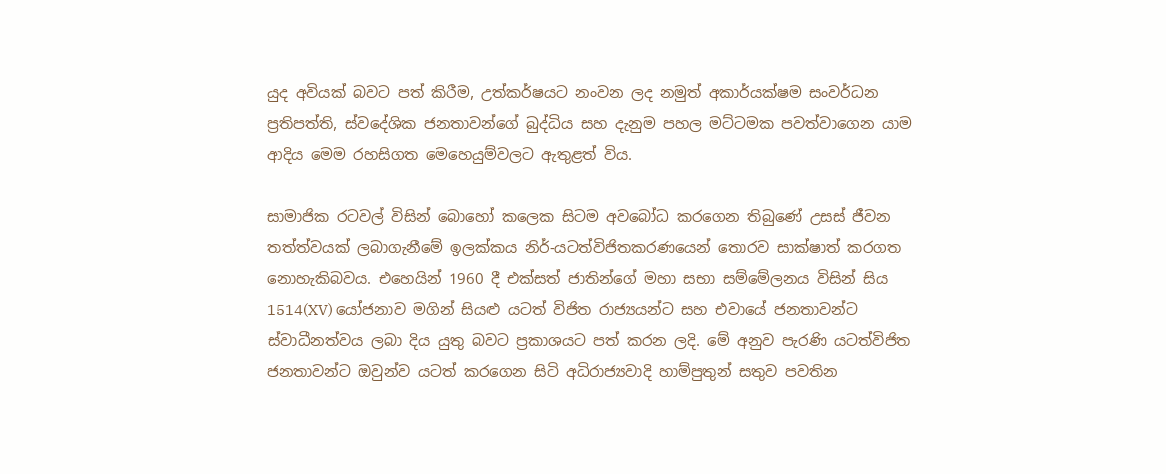යුද අවියක් බවට පත් කිරීම, උත්කර්ෂයට නංවන ලද නමුත් අකාර්යක්ෂම සංවර්ධන ප්‍රතිපත්ති, ස්වදේශික ජනතාවන්ගේ බුද්ධිය සහ දැනුම පහල මට්ටමක පවත්වාගෙන යාම ආදිය මෙම රහසිගත මෙහෙයුම්වලට ඇතුළත් විය.

සාමාජික රටවල් විසින් බොහෝ කලෙක සිටම අවබෝධ කරගෙන තිබුණේ උසස් ජීවන තත්ත්වයක් ලබාගැනීමේ ඉලක්කය නිර්-යටත්විජිතකරණයෙන් තොරව සාක්ෂාත් කරගත නොහැකිබවය. එහෙයින් 1960 දී එක්සත් ජාතින්ගේ මහා සභා සම්මේලනය විසින් සිය 1514(XV) යෝජනාව මගින් සියළු යටත් විජිත රාජ්‍යයන්ට සහ එවායේ ජනතාවන්ට ස්වාධීනත්වය ලබා දිය යුතු බවට ප්‍රකාශයට පත් කරන ලදි. මේ අනුව පැරණි යටත්විජිත ජනතාවන්ට ඔවුන්ව යටත් කරගෙන සිටි අධිරාජ්‍යවාදි හාම්පුතුන් සතුව පවතින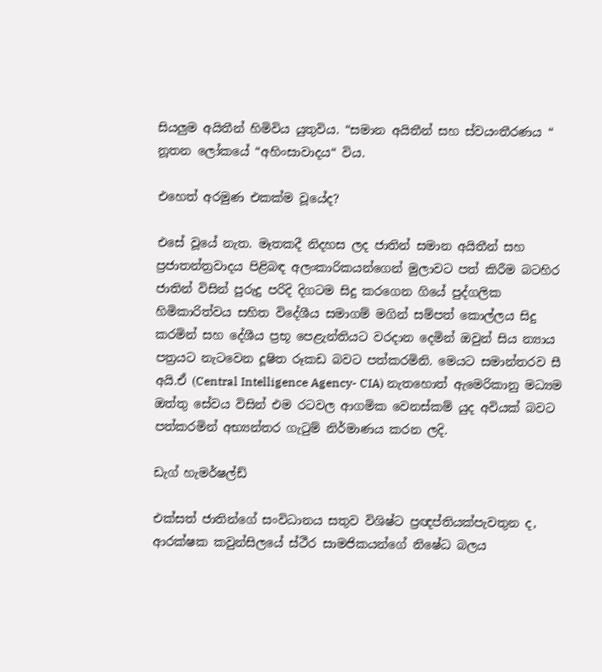සියලුම අයිතීන් හිමිවිය යුතුවිය. “සමාන අයිතීන් සහ ස්වයංතීරණය “ නූතන ලෝකයේ “අහිංසාවාදය“ විය.

එහෙත් අරමුණ එකක්ම වූයේද?

එසේ වූයේ නැත. මෑතකදී නිදහස ලද ජාතින් සමාන අයිතීන් සහ ප්‍රජාතන්ත්‍රවාදය පිළිබඳ අලංකාරිකයන්ගෙන් මුලාවට පත් කිරීම බටහිර ජාතින් විසින් පුරුදු පරිදි දිගටම සිදු කරගෙන ගියේ පුද්ගලික හිමිකාරිත්වය සහිත විදේශීය සමාගම් මගින් සම්පත් කොල්ලය සිදු කරමින් සහ දේශීය ප්‍රභූ පෙළැන්තියට වරදාන දෙමින් ඔවුන් සිය න්‍යාය පත්‍රයට නැටවෙන දූෂිත රූකඩ බවට පත්කරමිනි. මෙයට සමාන්තරව සී අයි.ඒ (Central Intelligence Agency- CIA) නැතහොත් ඇමෙරිකානු මධ්‍යම ඔත්තු සේවය විසින් එම රටවල ආගමික වෙනස්කම් යුද අවියක් බවට පත්කරමින් අභ්‍යන්තර ගැටුම් නිර්මාණය කරන ලදි.

ඩැග් හැමර්ෂල්ඩ්

එක්සත් ජාතින්ගේ සංවිධානය සතුව විශිෂ්ට ප්‍රඥප්තියක්පැවතුන ද, ආරක්ෂක කවුන්සිලයේ ස්ථීර සාමජිකයන්ගේ නිෂේධ බලය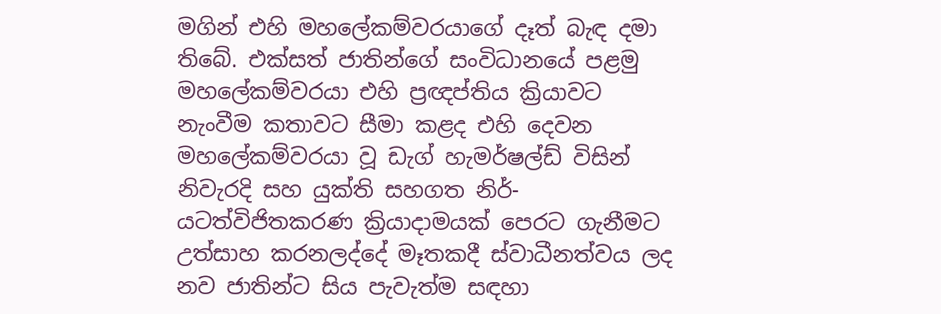මගින් එහි මහලේකම්වරයාගේ දෑත් බැඳ දමා තිබේ. එක්සත් ජාතින්ගේ සංවිධානයේ පළමු මහලේකම්වරයා එහි ප්‍රඥප්තිය ක්‍රියාවට නැංවීම කතාවට සීමා කළද එහි දෙවන මහලේකම්වරයා වූ ඩැග් හැමර්ෂල්ඩ් විසින් නිවැරදි සහ යුක්ති සහගත නිර්-යටත්විජිතකරණ ක්‍රියාදාමයක් පෙරට ගැනීමට උත්සාහ කරනලද්දේ මෑතකදී ස්වාධීනත්වය ලද නව ජාතින්ට සිය පැවැත්ම සඳහා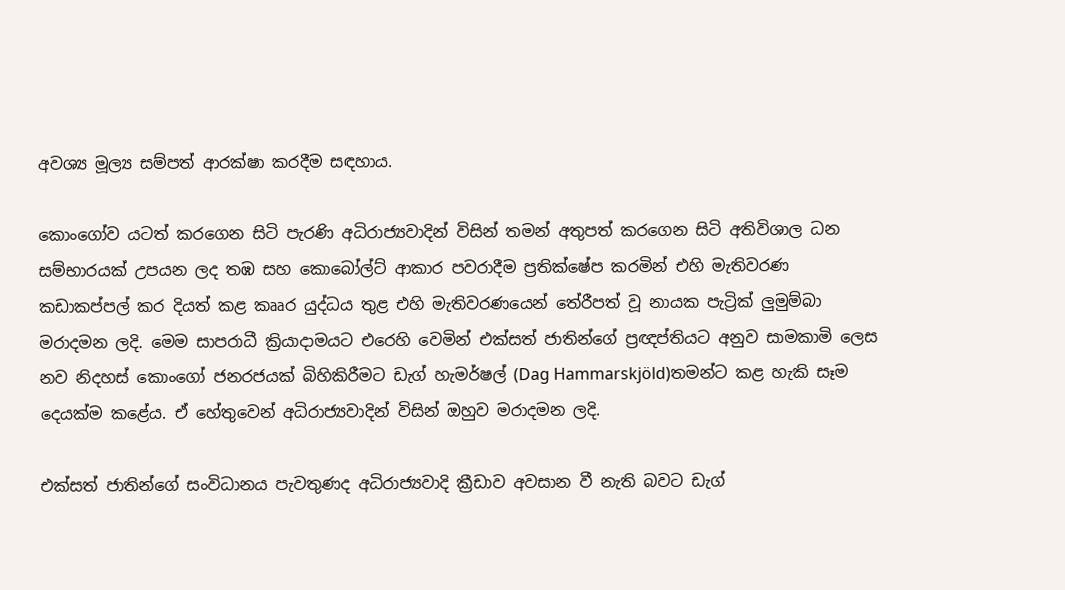අවශ්‍ය මූල්‍ය සම්පත් ආරක්ෂා කරදීම සඳහාය.

කොංගෝව යටත් කරගෙන සිටි පැරණි අධිරාජ්‍යවාදින් විසින් තමන් අතුපත් කරගෙන සිටි අතිවිශාල ධන සම්භාරයක් උපයන ලද තඹ සහ කොබෝල්ට් ආකාර පවරාදීම ප්‍රතික්ෂේප කරමින් එහි මැතිවරණ කඩාකප්පල් කර දියත් කළ කෲර යුද්ධය තුළ එහි මැතිවරණයෙන් තේරීපත් වූ නායක පැට්‍රික් ලුමුම්බා මරාදමන ලදි. මෙම සාපරාධී ක්‍රියාදාමයට එරෙහි වෙමින් එක්සත් ජාතින්ගේ ප්‍රඥප්තියට අනුව සාමකාමි ලෙස නව නිදහස් කොංගෝ ජනරජයක් බිහිකිරීමට ඩැග් හැමර්ෂල් (Dag Hammarskjöld)තමන්ට කළ හැකි සෑම දෙයක්ම කළේය. ඒ හේතුවෙන් අධිරාජ්‍යවාදින් විසින් ඔහුව මරාදමන ලදි.

එක්සත් ජාතින්ගේ සංවිධානය පැවතුණද අධිරාජ්‍යවාදි ක්‍රීඩාව අවසාන වී නැති බවට ඩැග්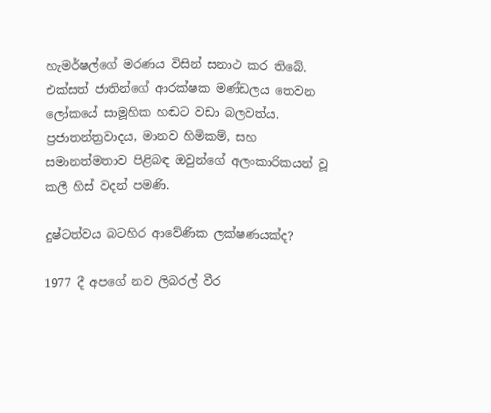හැමර්ෂල්ගේ මරණය විසින් සනාථ කර තිබේ. එක්සත් ජාතින්ගේ ආරක්ෂක මණ්ඩලය තෙවන ලෝකයේ සාමූහික හඬට වඩා බලවත්ය. ප්‍රජාතන්ත්‍රවාදය, මානව හිමිකම්, සහ සමානත්මතාව පිළිබඳ ඔවුන්ගේ අලංකාරිකයන් වූ කලී හිස් වදන් පමණි.

දුෂ්ටත්වය බටහිර ආවේණික ලක්ෂණයක්ද?

1977 දී අපගේ නව ලිබරල් වීර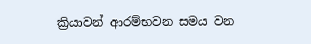ක්‍රියාවන් ආරම්භවන සමය වන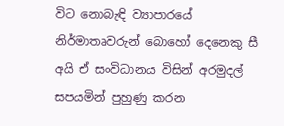විට නොබැඳි ව්‍යාපාරයේ නිර්මාතෘවරුන් බොහෝ දෙනෙකු සී අයි ඒ සංවිධානය විසින් අරමුදල් සපයමින් පුහුණු කරන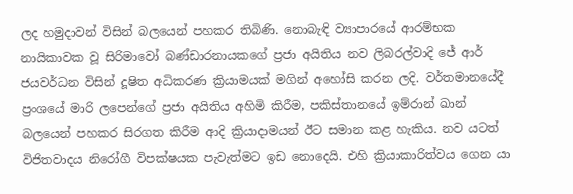ලද හමුදාවන් විසින් බලයෙන් පහකර තිබිණි. නොබැඳි ව්‍යාපාරයේ ආරම්භක නායිකාවක වූ සිරිමාවෝ බණ්ඩාරනායකගේ ප්‍රජා අයිතිය නව ලිබරල්වාදි ජේ ආර් ජයවර්ධන විසින් දූෂිත අධිකරණ ක්‍රියාමයක් මගින් අහෝසි කරන ලදි. වර්තමානයේදී ප්‍රංශයේ මාරි ලපෙන්ගේ ප්‍රජා අයිතිය අහිමි කිරීම, පකිස්තානයේ ඉම්රාන් ඛාන් බලයෙන් පහකර සිරගත කිරීම ආදි ක්‍රියාදාමයන් ඊට සමාන කළ හැකිය. නව යටත් විජිතවාදය නිරෝගී විපක්ෂයක පැවැත්මට ඉඩ නොදෙයි. එහි ක්‍රියාකාරිත්වය ගෙන යා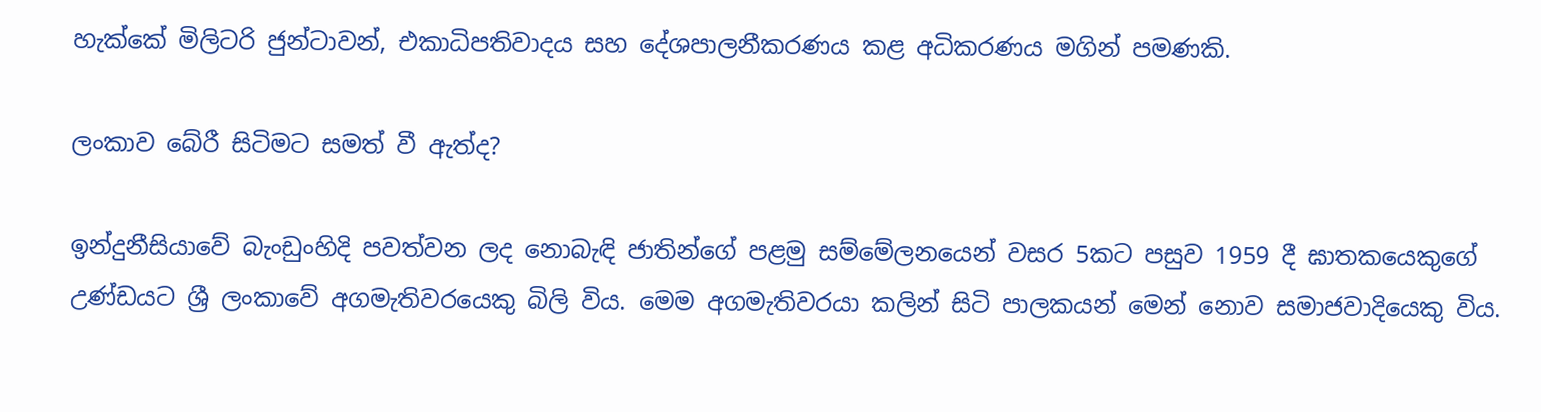හැක්කේ මිලිටරි ජුන්ටාවන්, එකාධිපතිවාදය සහ දේශපාලනීකරණය කළ අධිකරණය මගින් පමණකි.

ලංකාව බේරී සිටිමට සමත් වී ඇත්ද?

ඉන්දුනීසියාවේ බැංඩුංහිදි පවත්වන ලද නොබැඳි ජාතින්ගේ පළමු සම්මේලනයෙන් වසර 5කට පසුව 1959 දී ඝාතකයෙකුගේ උණ්ඩයට ශ්‍රී ලංකාවේ අගමැතිවරයෙකු බිලි විය. මෙම අගමැතිවරයා කලින් සිටි පාලකයන් මෙන් නොව සමාජවාදියෙකු විය.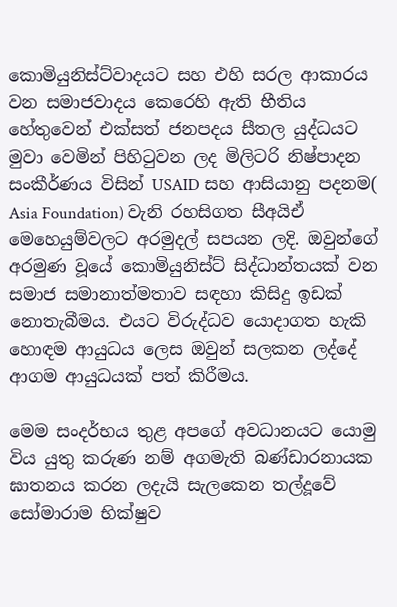කොමියුනිස්ට්වාදයට සහ එහි සරල ආකාරය වන සමාජවාදය කෙරෙහි ඇති භීතිය හේතුවෙන් එක්සත් ජනපදය සීතල යුද්ධයට මුවා වෙමින් පිහිටුවන ලද මිලිටරි නිෂ්පාදන සංකීර්ණය විසින් USAID සහ ආසියානු පදනම( Asia Foundation) වැනි රහසිගත සීඅයිඒ මෙහෙයුම්වලට අරමුදල් සපයන ලදි. ඔවුන්ගේ අරමුණ වූයේ කොමියුනිස්ට් සිද්ධාන්තයක් වන සමාජ සමානාත්මතාව සඳහා කිසිදු ඉඩක් නොතැබීමය. එයට විරුද්ධව යොදාගත හැකි හොඳම ආයුධය ලෙස ඔවුන් සලකන ලද්දේ ආගම ආයුධයක් පත් කිරීමය.

මෙම සංදර්භය තුළ අපගේ අවධානයට යොමු විය යුතු කරුණ නම් අගමැති බණ්ඩාරනායක ඝාතනය කරන ලදැයි සැලකෙන තල්දූවේ සෝමාරාම භික්ෂුව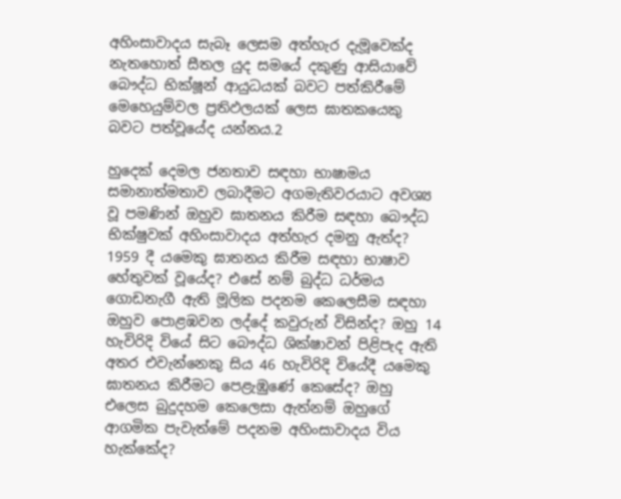අහිංසාවාදය සැබෑ ලෙසම අත්හැර දැමූවෙක්ද නැතහොත් සීතල යුද සමයේ දකුණු ආසියාවේ බෞද්ධ භික්ෂූන් ආයුධයක් බවට පත්කිරීමේ මෙහෙයුම්වල ප්‍රතිඵලයක් ලෙස ඝාතකයෙකු බවට පත්වූයේද යන්නය.2

හුදෙක් දෙමල ජනතාව සඳහා භාෂාමය සමානාත්මතාව ලබාදීමට අගමැතිවරයාට අවශ්‍ය වූ පමණින් ඔහුව ඝාතනය කිරීම සඳහා බෞද්ධ භික්ෂුවක් අහිංසාවාදය අත්හැර දමනු ඇත්ද? 1959 දී යමෙකු ඝාතනය කිරීම සඳහා භාෂාව හේතුවක් වූයේද? එසේ නම් බුද්ධ ධර්මය ගොඩනැගී ඇති මූලික පදනම කෙලෙසීම සඳහා ඔහුව පොළඹවන ලද්දේ කවුරුන් විසින්ද? ඔහු 14 හැවිරිදි වියේ සිට බෞද්ධ ශික්ෂාවන් පිළිපැද ඇති අතර එවැන්නෙකු සිය 46 හැවිරිදි වියේදී යමෙකු ඝාතනය කිරීමට පෙළැඹුණේ කෙසේද? ඔහු එලෙස බුදුදහම කෙලෙසා ඇත්නම් ඔහුගේ ආගමික පැවැත්මේ පදනම අහිංසාවාදය විය හැක්කේද?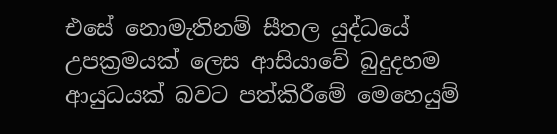එසේ නොමැතිනම් සීතල යුද්ධයේ උපක්‍රමයක් ලෙස ආසියාවේ බුදුදහම ආයුධයක් බවට පත්කිරීමේ මෙහෙයුම්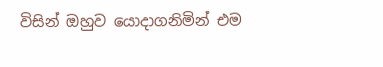විසින් ඔහුව යොදාගනිමින් එම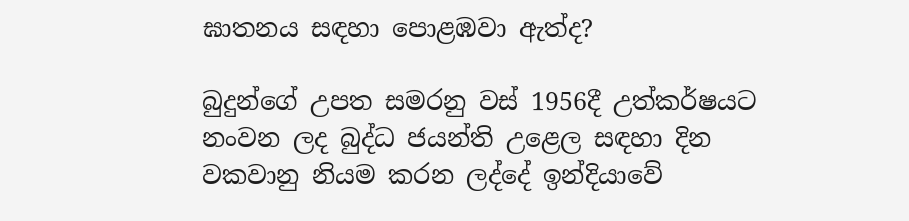ඝාතනය සඳහා පොළඹවා ඇත්ද?

බුදුන්ගේ උපත සමරනු වස් 1956දී උත්කර්ෂයට නංවන ලද බුද්ධ ජයන්ති උළෙල සඳහා දින වකවානු නියම කරන ලද්දේ ඉන්දියාවේ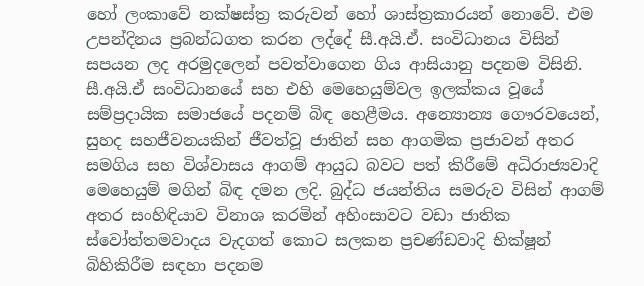හෝ ලංකාවේ නක්ෂස්ත්‍ර කරුවන් හෝ ශාස්ත්‍රකාරයන් නොවේ. එම උපන්දිනය ප්‍රබන්ධගත කරන ලද්දේ සී.අයි.ඒ. සංවිධානය විසින් සපයන ලද අරමුදලෙන් පවත්වාගෙන ගිය ආසියානු පදනම විසිනි. සී.අයි.ඒ සංවිධානයේ සහ එහි මෙහෙයුම්වල ඉලක්කය වූයේ සම්ප්‍රදායික සමාජයේ පදනම් බිඳ හෙළීමය. අන්‍යොන්‍ය ගෞරවයෙන්, සුහද සහජීවනයකින් ජීවත්වූ ජාතින් සහ ආගමික ප්‍රජාවන් අතර සමගිය සහ විශ්වාසය ආගම් ආයුධ බවට පත් කිරීමේ අධිරාජ්‍යවාදි මෙහෙයුම් මගින් බිඳ දමන ලදි. බුද්ධ ජයන්තිය සමරුව විසින් ආගම් අතර සංහිඳියාව විනාශ කරමින් අහිංසාවට වඩා ජාතික ස්වෝත්තමවාදය වැදගත් කොට සලකන ප්‍රචණ්ඩවාදි භික්ෂූන් බිහිකිරීම සඳහා පදනම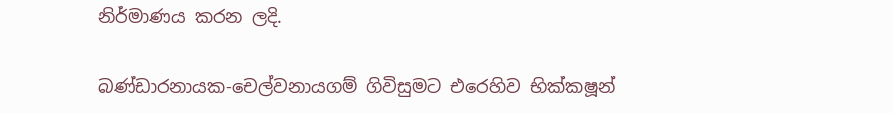නිර්මාණය කරන ලදි.

බණ්ඩාරනායක-චෙල්වනායගම් ගිවිසුමට එරෙහිව භික්කෂූන්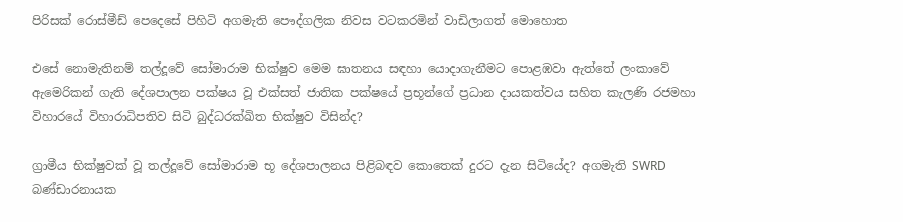පිරිසක් රොස්මීඩ් පෙදෙසේ පිහිටි අගමැති පෞද්ගලික නිවස වටකරමින් වාඩිලාගත් මොහොත

එසේ නොමැතිනම් තල්දූවේ සෝමාරාම භික්ෂුව මෙම ඝාතනය සඳහා යොදාගැනීමට පොළඹවා ඇත්තේ ලංකාවේ ඇමෙරිකන් ගැති දේශපාලන පක්ෂය වූ එක්සත් ජාතික පක්ෂයේ ප්‍රභූන්ගේ ප්‍රධාන දායකත්වය සහිත කැලණි රජමහා විහාරයේ විහාරාධිපතිව සිටි බුද්ධරක්ඛිත භික්ෂුව විසින්ද?

ග්‍රාමීය භික්ෂුවක් වූ තල්දූවේ සෝමාරාම භූ දේශපාලනය පිළිබඳව කොතෙක් දුරට දැන සිටියේද? අගමැති SWRD බණ්ඩාරනායක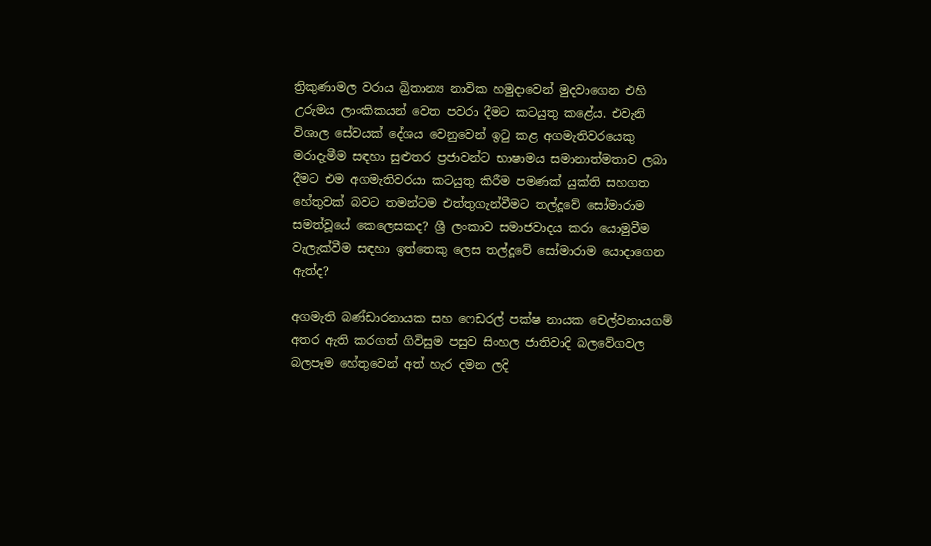ත්‍රිකුණාමල වරාය බ්‍රිතාන්‍ය නාවික හමුදාවෙන් මුදවාගෙන එහි උරුමය ලාංකිකයන් වෙත පවරා දීමට කටයුතු කළේය. එවැනි විශාල සේවයක් දේශය වෙනුවෙන් ඉටු කළ අගමැතිවරයෙකු මරාදැමීම සඳහා සුළුතර ප්‍රජාවන්ට භාෂාමය සමානාත්මතාව ලබා දීමට එම අගමැතිවරයා කටයුතු කිරීම පමණක් යුක්ති සහගත හේතුවක් බවට තමන්ටම එත්තුගැන්වීමට තල්දූවේ සෝමාරාම සමත්වූයේ කෙලෙසකද? ශ්‍රී ලංකාව සමාජවාදය කරා යොමුවීම වැලැක්වීම සඳහා ඉත්තෙකු ලෙස තල්දූවේ සෝමාරාම යොදාගෙන ඇත්ද?

අගමැති බණ්ඩාරනායක සහ ෆෙඩරල් පක්ෂ නායක චෙල්වනායගම් අතර ඇති කරගත් ගිවිසුම පසුව සිංහල ජාතිවාදි බලවේගවල බලපෑම හේතුවෙන් අත් හැර දමන ලදි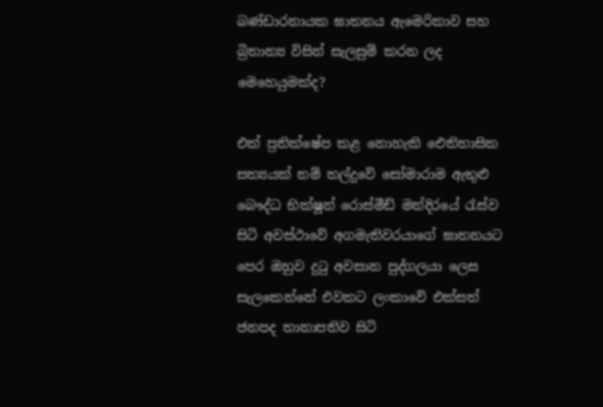බණ්ඩාරනායක ඝාතනය ඇමෙරිකාව සහ බ්‍රිතාන්‍ය විසින් සැලසුම් කරන ලද මෙහෙයුමක්ද?

එක් ප්‍රතික්ෂේප කළ නොහැකි ඓතිහාසික සත්‍යයක් නම් තල්දූවේ සෝමාරාම ඇතුළු බෞද්ධ භික්ෂූන් රොස්මීඩ් මන්දිරයේ රැස්ව සිටි අවස්ථාවේ අගමැතිවරයාගේ ඝාතනයට පෙර ඔහුව දුටු අවසාන පුද්ගලයා ලෙස සැලකෙන්නේ එවකට ලංකාවේ එක්සත් ජනපද තානාපතිව සිටි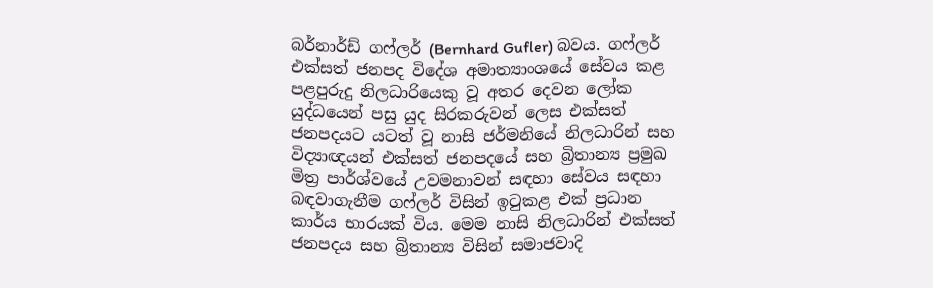බර්නාර්ඩ් ගෆ්ලර් (Bernhard Gufler) බවය. ගෆ්ලර් එක්සත් ජනපද විදේශ අමාත්‍යාංශයේ සේවය කළ පළපුරුදු නිලධාරියෙකු වූ අතර දෙවන ලෝක යුද්ධයෙන් පසු යුද සිරකරුවන් ලෙස එක්සත් ජනපදයට යටත් වූ නාසි ජර්මනියේ නිලධාරින් සහ විද්‍යාඥයන් එක්සත් ජනපදයේ සහ බ්‍රිතාන්‍ය ප්‍රමුඛ මිත්‍ර පාර්ශ්වයේ උවමනාවන් සඳහා සේවය සඳහා බඳවාගැනීම ගෆ්ලර් විසින් ඉටුකළ එක් ප්‍රධාන කාර්ය භාරයක් විය. මෙම නාසි නිලධාරින් එක්සත් ජනපදය සහ බ්‍රිතාන්‍ය විසින් සමාජවාදි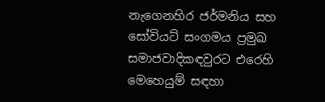නැගෙනහිර ජර්මනිය සහ සෝවියට් සංගමය ප්‍රමුඛ සමාජවාදිකඳවුරට එරෙහි මෙහෙයුම් සඳහා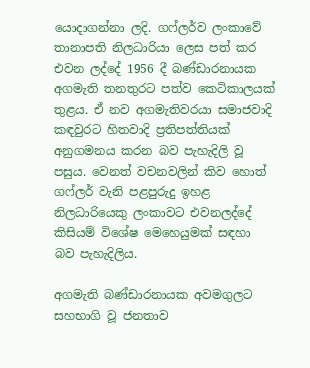යොදාගන්නා ලදි. ගෆ්ලර්ව ලංකාවේ තානාපති නිලධාරියා ලෙස පත් කර එවන ලද්දේ 1956 දී බණ්ඩාරනායක අගමැති තනතුරට පත්ව කෙටිකාලයක් තුළය. ඒ නව අගමැතිවරයා සමාජවාදි කඳවුරට හිතවාදි ප්‍රතිපත්තියක් අනුගමනය කරන බව පැහැදිලි වූ පසුය. වෙනත් වචනවලින් කිව හොත් ගෆ්ලර් වැනි පළපුරුදු ඉහළ නිලධාරියෙකු ලංකාවට එවනලද්දේ කිසියම් විශේෂ මෙහෙයුමක් සඳහා බව පැහැදිලිය.

අගමැති බණ්ඩාරනායක අවමගුලට සහභාගි වූ ජනතාව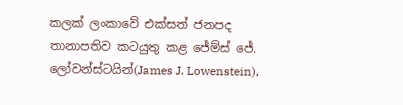කලක් ලංකාවේ එක්සත් ජනපද තානාපතිව කටයුතු කළ ජේම්ස් ජේ. ලෝවන්ස්ටයින්(James J. Lowenstein),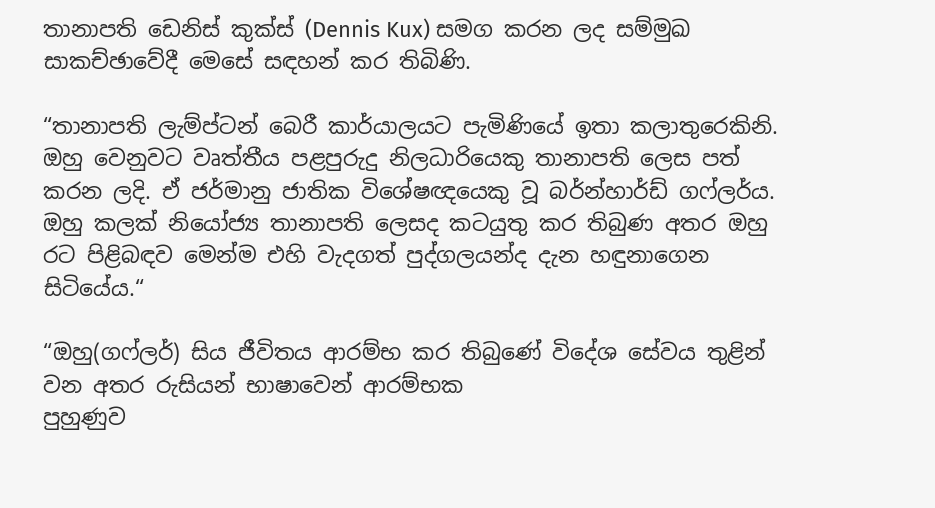තානාපති ඩෙනිස් කුක්ස් (Dennis Kux) සමග කරන ලද සම්මුඛ සාකච්ඡාවේදී මෙසේ සඳහන් කර තිබිණි.

“තානාපති ලැම්ප්ටන් බෙරී කාර්යාලයට පැමිණියේ ඉතා කලාතුරෙකිනි. ඔහු වෙනුවට වෘත්තීය පළපුරුදු නිලධාරියෙකු තානාපති ලෙස පත් කරන ලදි. ඒ ජර්මානු ජාතික විශේෂඥයෙකු වූ බර්න්හාර්ඩ් ගෆ්ලර්ය. ඔහු කලක් නියෝජ්‍ය තානාපති ලෙසද කටයුතු කර තිබුණ අතර ඔහු රට පිළිබඳව මෙන්ම එහි වැදගත් පුද්ගලයන්ද දැන හඳුනාගෙන සිටියේය.“

“ඔහු(ගෆ්ලර්) සිය ජීවිතය ආරම්භ කර තිබුණේ විදේශ සේවය තුළින් වන අතර රුසියන් භාෂාවෙන් ආරම්භක
පුහුණුව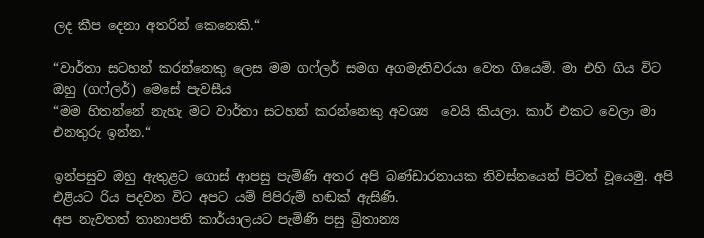ලද කීප දෙනා අතරින් කෙනෙකි.“

“වාර්තා සටහන් කරන්නෙකු ලෙස මම ගෆ්ලර් සමග අගමැතිවරයා වෙත ගියෙමි. මා එහි ගිය විට ඔහු (ගෆ්ලර්) මෙසේ පැවසීය
“මම හිතන්නේ නැහැ මට වාර්තා සටහන් කරන්නෙකු අවශ්‍ය  වෙයි කියලා. කාර් එකට වෙලා මා එනතුරු ඉන්න.“

ඉන්පසුව ඔහු ඇතුළට ගොස් ආපසු පැමිණි අතර අපි බණ්ඩාරනායක නිවස්නයෙන් පිටත් වූයෙමු. අපි එළියට රිය පදවන විට අපට යම් පිපිරුම් හඬක් ඇසිණි.
අප නැවතත් තානාපති කාර්යාලයට පැමිණි පසු බ්‍රිතාන්‍ය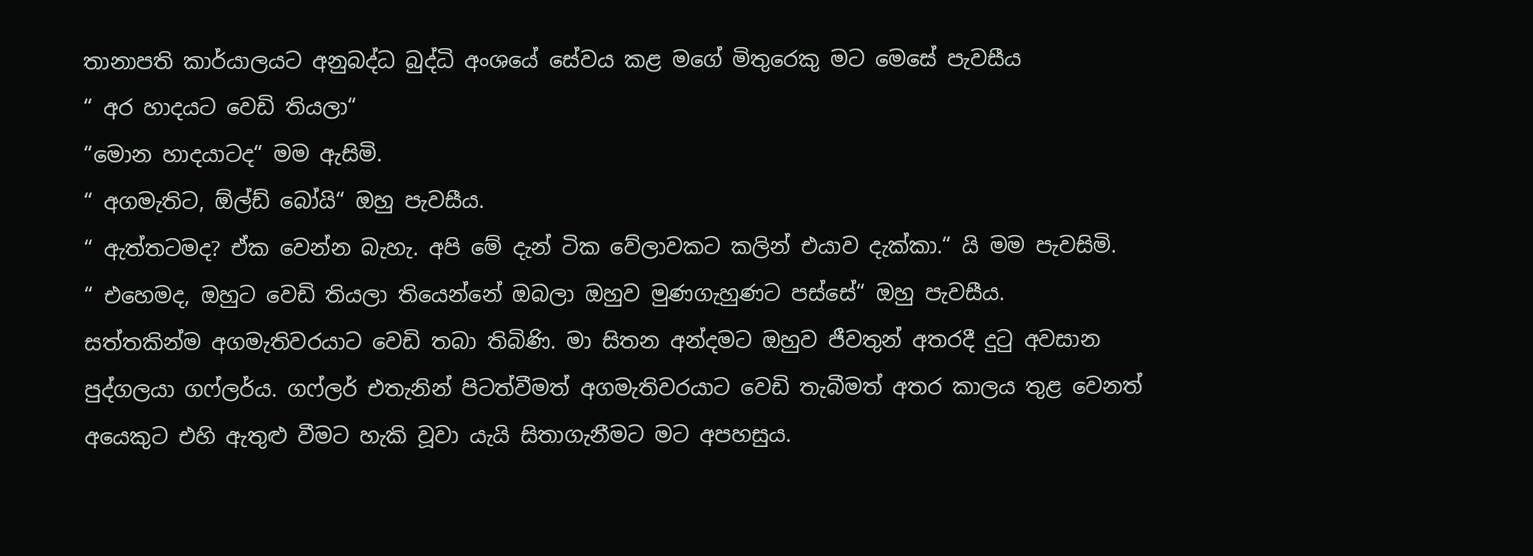තානාපති කාර්යාලයට අනුබද්ධ බුද්ධි අංශයේ සේවය කළ මගේ මිතුරෙකු මට මෙසේ පැවසීය
“ අර හාදයට වෙඩි තියලා“
“මොන හාදයාටද“ මම ඇසිමි.
“ අගමැතිට, ඕල්ඩ් බෝයි“ ඔහු පැවසීය.
“ ඇත්තටමද? ඒක වෙන්න බැහැ. අපි මේ දැන් ටික වේලාවකට කලින් එයාව දැක්කා.“ යි මම පැවසිමි.
“ එහෙමද, ඔහුට වෙඩි තියලා තියෙන්නේ ඔබලා ඔහුව මුණගැහුණට පස්සේ“ ඔහු පැවසීය.
සත්තකින්ම අගමැතිවරයාට වෙඩි තබා තිබිණි. මා සිතන අන්දමට ඔහුව ජීවතුන් අතරදී දුටු අවසාන පුද්ගලයා ගෆ්ලර්ය. ගෆ්ලර් එතැනින් පිටත්වීමත් අගමැතිවරයාට වෙඩි තැබීමත් අතර කාලය තුළ වෙනත් අයෙකුට එහි ඇතුළු වීමට හැකි වූවා යැයි සිතාගැනීමට මට අපහසුය.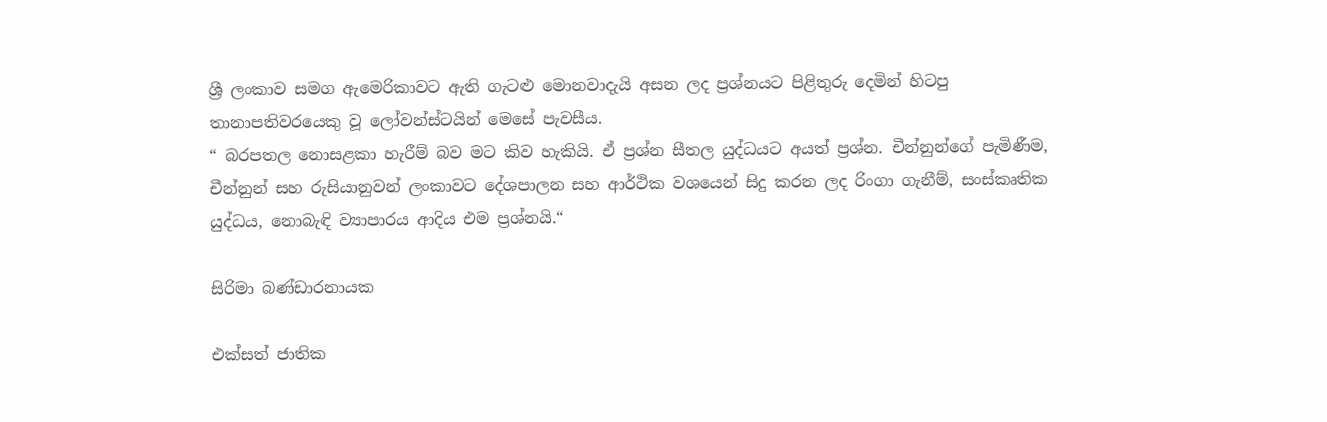ශ්‍රී ලංකාව සමග ඇමෙරිකාවට ඇති ගැටළු මොනවාදැයි අසන ලද ප්‍රශ්නයට පිළිතුරු දෙමින් හිටපු තානාපතිවරයෙකු වූ ලෝවන්ස්ටයින් මෙසේ පැවසීය.
“ බරපතල නොසළකා හැරීම් බව මට කිව හැකියි. ඒ ප්‍රශ්න සීතල යුද්ධයට අයත් ප්‍රශ්න. චීන්නුන්ගේ පැමිණීම, චීන්නුන් සහ රුසියානුවන් ලංකාවට දේශපාලන සහ ආර්ථික වශයෙන් සිදු කරන ලද රිංගා ගැනීම්, සංස්කෘතික යුද්ධය, නොබැඳි ව්‍යාපාරය ආදිය එම ප්‍රශ්නයි.“

සිරිමා බණ්ඩාරනායක

එක්සත් ජාතික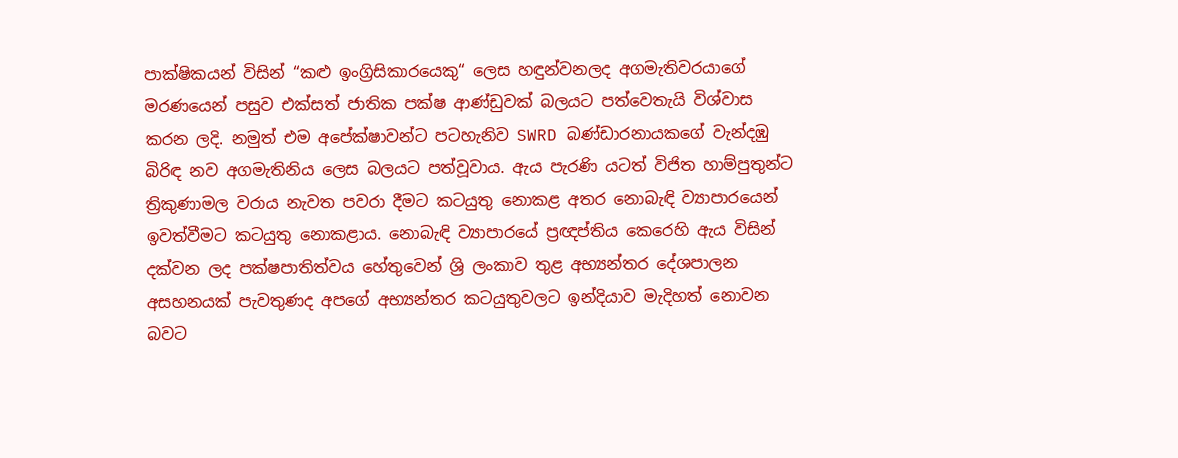පාක්ෂිකයන් විසින් “කළු ඉංග්‍රිසිකාරයෙකු“ ලෙස හඳුන්වනලද අගමැතිවරයාගේ මරණයෙන් පසුව එක්සත් ජාතික පක්ෂ ආණ්ඩුවක් බලයට පත්වෙතැයි විශ්වාස කරන ලදි. නමුත් එම අපේක්ෂාවන්ට පටහැනිව SWRD බණ්ඩාරනායකගේ වැන්දඹු බිරිඳ නව අගමැතිනිය ලෙස බලයට පත්වූවාය. ඇය පැරණි යටත් විජිත හාම්පුතුන්ට ත්‍රිකුණාමල වරාය නැවත පවරා දීමට කටයුතු නොකළ අතර නොබැඳි ව්‍යාපාරයෙන් ඉවත්වීමට කටයුතු නොකළාය. නොබැඳි ව්‍යාපාරයේ ප්‍රඥප්තිය කෙරෙහි ඇය විසින් දක්වන ලද පක්ෂපාතිත්වය හේතුවෙන් ශ්‍රි ලංකාව තුළ අභ්‍යන්තර දේශපාලන අසහනයක් පැවතුණද අපගේ අභ්‍යන්තර කටයුතුවලට ඉන්දියාව මැදිහත් නොවන බවට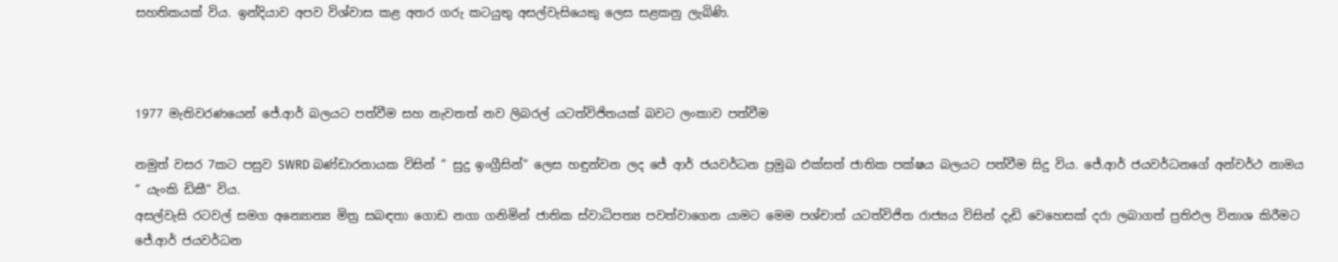සහතිකයක් විය. ඉන්දියාව අපව විශ්වාස කළ අතර ගරු කටයුතු අසල්වැසියෙකු ලෙස සළකනු ලැබිණි.



1977 මැතිවරණයෙන් ජේ.ආර් බලයට පත්වීම සහ නැවතත් නව ලිබරල් යටත්විජිතයක් බවට ලංකාව පත්වීම

නමුත් වසර 7කට පසුව SWRD බණ්ඩාරනායක විසින් “ සුදු ඉංග්‍රීසින්“ ලෙස හඳුන්වන ලද ජේ ආර් ජයවර්ධන ප්‍රමුඛ එක්සත් ජාතික පක්ෂය බලයට පත්වීම සිදු විය. ජේ.ආර් ජයවර්ධනගේ අන්වර්ථ නාමය “ යැංකි ඩිකී“ විය.
අසල්වැසි රටවල් සමග අන්‍යොන්‍ය මිත්‍ර සබඳතා ගොඩ නගා ගනිමින් ජාතික ස්වාධිපත්‍ය පවත්වාගෙන යාමට මෙම පශ්චාත් යටත්විජිත රාජ්‍යය විසින් දැඩි වෙහෙසක් දරා ලබාගත් ප්‍රතිඵල විනාශ කිරීමට ජේ.ආර් ජයවර්ධන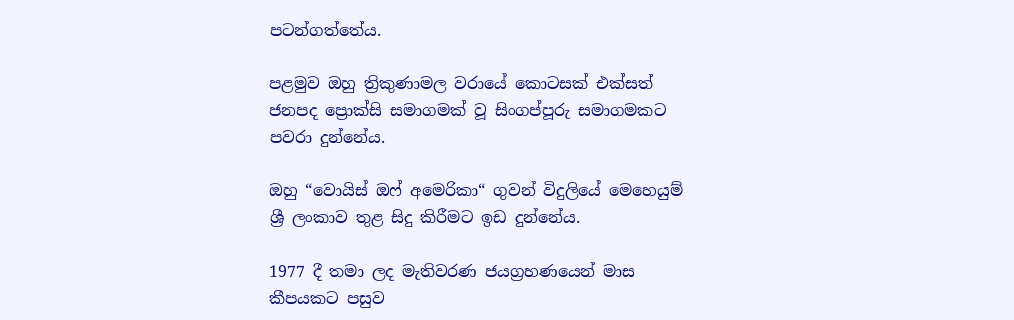පටන්ගත්තේය.

පළමුව ඔහු ත්‍රිකුණාමල වරායේ කොටසක් එක්සත් ජනපද ප්‍රොක්සි සමාගමක් වූ සිංගප්පූරු සමාගමකට පවරා දුන්නේය.

ඔහු “වොයිස් ඔෆ් අමෙරිකා“ ගුවන් විදුලියේ මෙහෙයුම් ශ්‍රී ලංකාව තුළ සිදු කිරීමට ඉඩ දුන්නේය.

1977 දී තමා ලද මැතිවරණ ජයග්‍රහණයෙන් මාස කීපයකට පසුව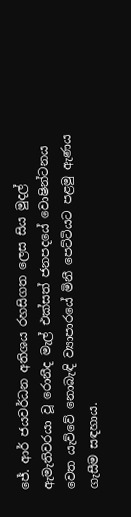ජේ. ආර් ජයවර්ධන අතිශය රහසිගත ලෙස සිය මුදල් ඇමැතිවරයා වූ රොනීද මැල් එක්සත් ජනපදයේ වොෂින්ටනය වෙත යැව්වේ නොබැඳි ව්‍යාපාරයේ මිනී පෙට්ටියට පළමු ඇණය ගැසීම සඳහාය.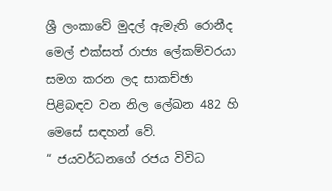ශ්‍රී ලංකාවේ මුදල් ඇමැති රොනීද මෙල් එක්සත් රාජ්‍ය ලේකම්වරයා සමග කරන ලද සාකච්ඡා පිළිබඳව වන නිල ලේඛන 482 හි මෙසේ සඳහන් වේ.
“ ජයවර්ධනගේ රජය විවිධ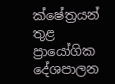ක්ෂේත්‍රයන් තුළ ප්‍රායෝගික දේශපාලන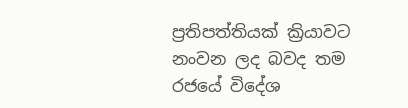ප්‍රතිපත්තියක් ක්‍රියාවට නංවන ලද බවද තම රජයේ විදේශ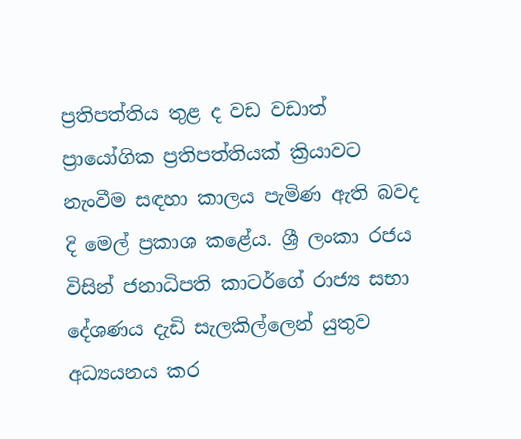ප්‍රතිපත්තිය තුළ ද වඩ වඩාත් ප්‍රායෝගික ප්‍රතිපත්තියක් ක්‍රියාවට නැංවීම සඳහා කාලය පැමිණ ඇති බවද දි මෙල් ප්‍රකාශ කළේය. ශ්‍රී ලංකා රජය විසින් ජනාධිපති කාටර්ගේ රාජ්‍ය සභා දේශණය දැඩි සැලකිල්ලෙන් යුතුව අධ්‍යයනය කර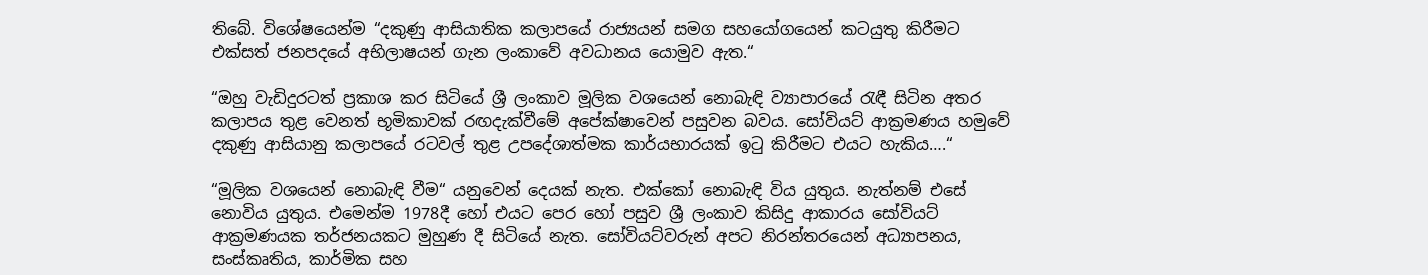තිබේ. විශේෂයෙන්ම “දකුණු ආසියාතික කලාපයේ රාජ්‍යයන් සමග සහයෝගයෙන් කටයුතු කිරීමට එක්සත් ජනපදයේ අභිලාෂයන් ගැන ලංකාවේ අවධානය යොමුව ඇත.“

“ඔහු වැඩිදුරටත් ප්‍රකාශ කර සිටියේ ශ්‍රී ලංකාව මූලික වශයෙන් නොබැඳි ව්‍යාපාරයේ රැඳී සිටින අතර කලාපය තුළ වෙනත් භූමිකාවක් රඟදැක්වීමේ අපේක්ෂාවෙන් පසුවන බවය. සෝවියට් ආක්‍රමණය හමුවේ දකුණු ආසියානු කලාපයේ රටවල් තුළ උපදේශාත්මක කාර්යභාරයක් ඉටු කිරීමට එයට හැකිය….“

“මූලික වශයෙන් නොබැඳි වීම“ යනුවෙන් දෙයක් නැත. එක්කෝ නොබැඳි විය යුතුය. නැත්නම් එසේ නොවිය යුතුය. එමෙන්ම 1978දී හෝ එයට පෙර හෝ පසුව ශ්‍රී ලංකාව කිසිදු ආකාරය සෝවියට් ආක්‍රමණයක තර්ජනයකට මුහුණ දී සිටියේ නැත. සෝවියට්වරුන් අපට නිරන්තරයෙන් අධ්‍යාපනය, සංස්කෘතිය, කාර්මික සහ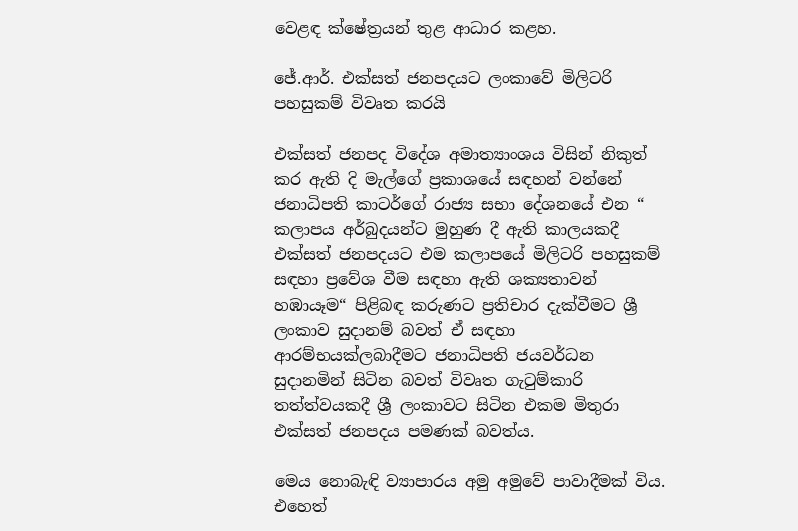වෙළඳ ක්ෂේත්‍රයන් තුළ ආධාර කළහ.

ජේ.ආර්. එක්සත් ජනපදයට ලංකාවේ මිලිටරි පහසුකම් විවෘත කරයි

එක්සත් ජනපද විදේශ අමාත්‍යාංශය විසින් නිකුත් කර ඇති දි මැල්ගේ ප්‍රකාශයේ සඳහන් වන්නේ ජනාධිපති කාටර්ගේ රාජ්‍ය සභා දේශනයේ එන “ කලාපය අර්බුදයන්ට මුහුණ දී ඇති කාලයකදී එක්සත් ජනපදයට එම කලාපයේ මිලිටරි පහසුකම් සඳහා ප්‍රවේශ වීම සඳහා ඇති ශක්‍යතාවන් හඹායෑම“ පිළිබඳ කරුණට ප්‍රතිචාර දැක්වීමට ශ්‍රී ලංකාව සුදානම් බවත් ඒ සඳහා ආරම්භයක්ලබාදීමට ජනාධිපති ජයවර්ධන සුදානමින් සිටින බවත් විවෘත ගැටුම්කාරි තත්ත්වයකදී ශ්‍රී ලංකාවට සිටින එකම මිතුරා එක්සත් ජනපදය පමණක් බවත්ය.

මෙය නොබැඳි ව්‍යාපාරය අමු අමුවේ පාවාදීමක් විය. එහෙත්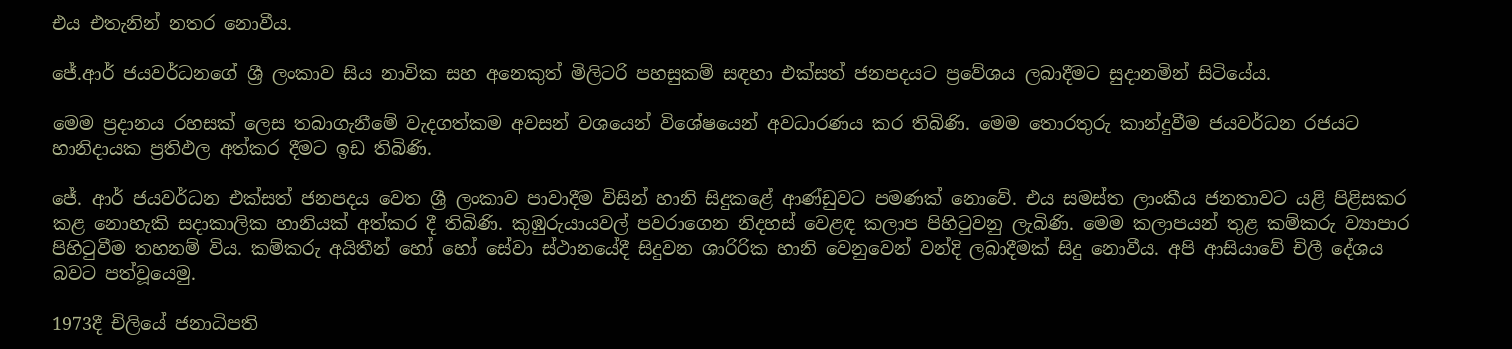එය එතැනින් නතර නොවීය.

ජේ.ආර් ජයවර්ධනගේ ශ්‍රී ලංකාව සිය නාවික සහ අනෙකුත් මිලිටරි පහසුකම් සඳහා එක්සත් ජනපදයට ප්‍රවේශය ලබාදීමට සුදානමින් සිටියේය.

මෙම ප්‍රදානය රහසක් ලෙස තබාගැනීමේ වැදගත්කම අවසන් වශයෙන් විශේෂයෙන් අවධාරණය කර තිබිණි. මෙම තොරතුරු කාන්දුවීම ජයවර්ධන රජයට හානිදායක ප්‍රතිඵල අත්කර දීමට ඉඩ තිබිණි.

ජේ. ආර් ජයවර්ධන එක්සත් ජනපදය වෙත ශ්‍රී ලංකාව පාවාදීම විසින් හානි සිදුකළේ ආණ්ඩුවට පමණක් නොවේ. එය සමස්ත ලාංකීය ජනතාවට යළි පිළිසකර කළ නොහැකි සදාකාලික හානියක් අත්කර දී තිබිණි. කුඹුරුයායවල් පවරාගෙන නිදහස් වෙළඳ කලාප පිහිටුවනු ලැබිණි. මෙම කලාපයන් තුළ කම්කරු ව්‍යාපාර පිහිටුවීම තහනම් විය. කම්කරු අයිතීන් හෝ හෝ සේවා ස්ථානයේදී සිදුවන ශාරිරික හානි වෙනුවෙන් වන්දි ලබාදීමක් සිදු නොවීය. අපි ආසියාවේ චිලී දේශය බවට පත්වූයෙමු.

1973දී චිලියේ ජනාධිපති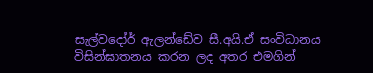සැල්වදෝර් ඇලන්ඩේව සී.අයි.ඒ සංවිධානය විසින්ඝාතනය කරන ලද අතර එමගින්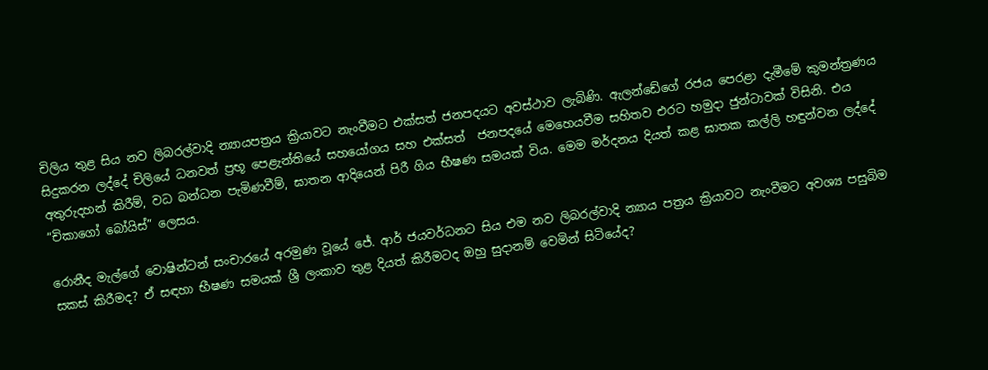චිලිය තුළ සිය නව ලිබරල්වාදි න්‍යායපත්‍රය ක්‍රියාවට නැංවීමට එක්සත් ජනපදයට අවස්ථාව ලැබිණි. ඇලන්ඩේගේ රජය පෙරළා දැමීමේ කුමන්ත්‍රණය සිදුකරන ලද්දේ චිලියේ ධනවත් ප්‍රභූ පෙළැන්තියේ සහයෝගය සහ එක්සත්  ජනපදයේ මෙහෙයවීම සහිතව එරට හමුදා ජුන්ටාවක් විසිනි. එය අතුරුදහන් කිරීම්, වධ බන්ධන පැමිණවීම්, ඝාතන ආදියෙන් පිරී ගිය භීෂණ සමයක් විය. මෙම මර්දනය දියත් කළ ඝාතක කල්ලි හඳුන්වන ලද්දේ “චිකාගෝ බෝයිස්” ලෙසය.

රොනීද මැල්ගේ වොෂින්ටන් සංචාරයේ අරමුණ වූයේ ජේ. ආර් ජයවර්ධනට සිය එම නව ලිබරල්වාදි න්‍යාය පත්‍රය ක්‍රියාවට නැංවීමට අවශ්‍ය පසුබිම සකස් කිරීමද? ඒ සඳහා භීෂණ සමයක් ශ්‍රී ලංකාව තුළ දියත් කිරීමටද ඔහු සුදානම් වෙමින් සිටියේද?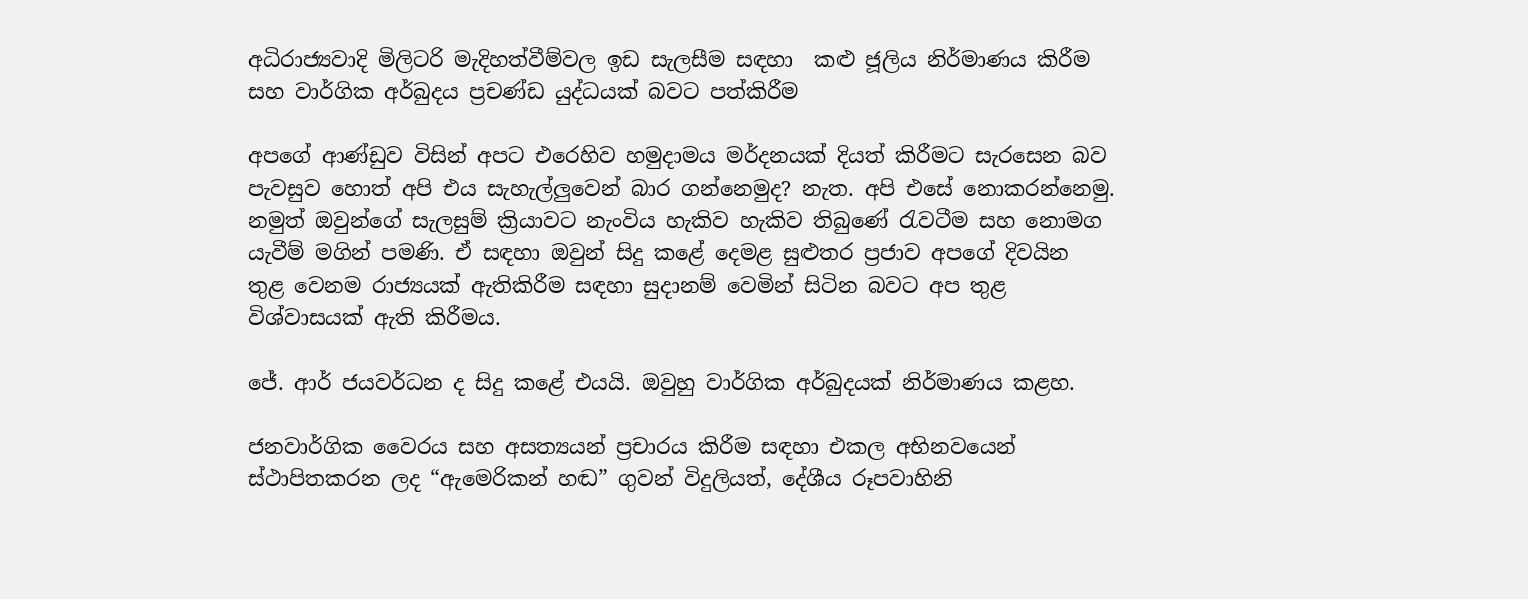අධිරාජ්‍යවාදි මිලිටරි මැදිහත්වීම්වල ඉඩ සැලසීම සඳහා  කළු ජූලිය නිර්මාණය කිරීම සහ වාර්ගික අර්බුදය ප්‍රචණ්ඩ යුද්ධයක් බවට පත්කිරීම

අපගේ ආණ්ඩුව විසින් අපට එරෙහිව හමුදාමය මර්දනයක් දියත් කිරීමට සැරසෙන බව පැවසුව හොත් අපි එය සැහැල්ලුවෙන් බාර ගන්නෙමුද? නැත. අපි එසේ නොකරන්නෙමු. නමුත් ඔවුන්ගේ සැලසුම් ක්‍රියාවට නැංවිය හැකිව හැකිව තිබුණේ රැවටීම සහ නොමග යැවීම් මගින් පමණි. ඒ සඳහා ඔවුන් සිදු කළේ දෙමළ සුළුතර ප්‍රජාව අපගේ දිවයින තුළ වෙනම රාජ්‍යයක් ඇතිකිරීම සඳහා සුදානම් වෙමින් සිටින බවට අප තුළ විශ්වාසයක් ඇති කිරීමය.

ජේ. ආර් ජයවර්ධන ද සිදු කළේ එයයි. ඔවුහු වාර්ගික අර්බුදයක් නිර්මාණය කළහ.

ජනවාර්ගික වෛරය සහ අසත්‍යයන් ප්‍රචාරය කිරීම සඳහා එකල අභිනවයෙන් ස්ථාපිතකරන ලද “ඇමෙරිකන් හඬ” ගුවන් විදුලියත්, දේශීය රූපවාහිනි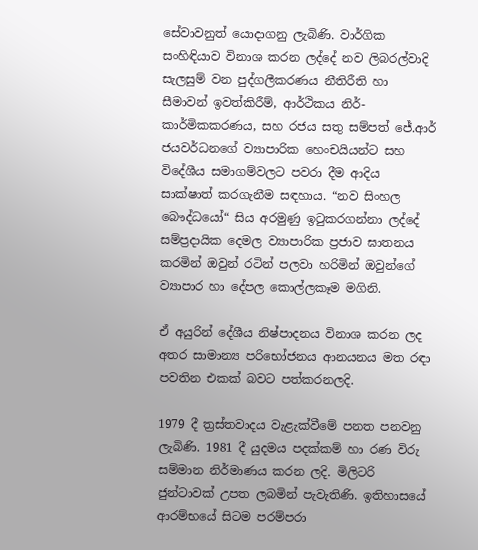සේවාවනුත් යොදාගනු ලැබිණි. වාර්ගික සංහිඳියාව විනාශ කරන ලද්දේ නව ලිබරල්වාදි සැලසුම් වන පුද්ගලීකරණය නීතිරීති හා සීමාවන් ඉවත්කිරීම්, ආර්ථිකය නිර්-කාර්මිකකරණය, සහ රජය සතු සම්පත් ජේ.ආර් ජයවර්ධනගේ ව්‍යාපාරික හෙංචයියන්ට සහ විදේශීය සමාගම්වලට පවරා දීම ආදිය සාක්ෂාත් කරගැනීම සඳහාය. “නව සිංහල බෞද්ධයෝ“ සිය අරමුණු ඉටුකරගන්නා ලද්දේ සම්ප්‍රදායික දෙමල ව්‍යාපාරික ප්‍රජාව ඝාතනය කරමින් ඔවුන් රටින් පලවා හරිමින් ඔවුන්ගේ ව්‍යාපාර හා දේපල කොල්ලකෑම මගිනි.

ඒ අයුරින් දේශීය නිෂ්පාදනය විනාශ කරන ලද අතර සාමාන්‍ය පරිභෝජනය ආනයනය මත රඳා පවතින එකක් බවට පත්කරනලදි.

1979 දී ත්‍රස්තවාදය වැළැක්වීමේ පනත පනවනු ලැබිණි. 1981 දී යුදමය පදක්කම් හා රණ විරු සම්මාන නිර්මාණය කරන ලදි. මිලිටරි ජුන්ටාවක් උපත ලබමින් පැවැතිණි. ඉතිහාසයේ ආරම්භයේ සිටම පරම්පරා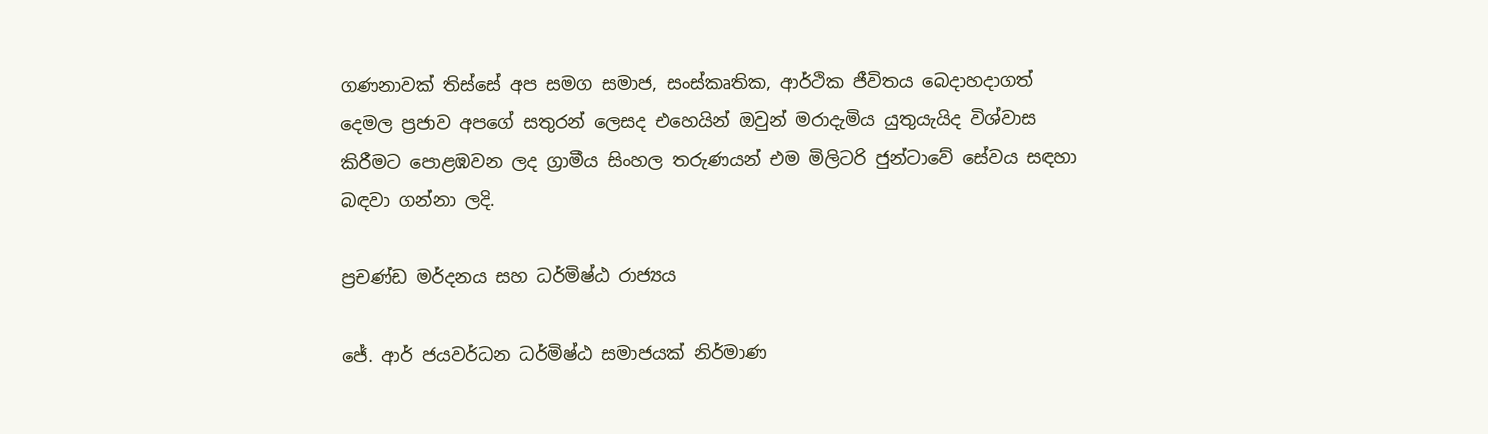ගණනාවක් තිස්සේ අප සමග සමාජ, සංස්කෘතික, ආර්ථික ජීවිතය බෙදාහදාගත් දෙමල ප්‍රජාව අපගේ සතුරන් ලෙසද එහෙයින් ඔවුන් මරාදැමිය යුතුයැයිද විශ්වාස කිරීමට පොළඹවන ලද ග්‍රාමීය සිංහල තරුණයන් එම මිලිටරි ජුන්ටාවේ සේවය සඳහා බඳවා ගන්නා ලදි.

ප්‍රචණ්ඩ මර්දනය සහ ධර්මිෂ්ඨ රාජ්‍යය

ජේ. ආර් ජයවර්ධන ධර්මිෂ්ඨ සමාජයක් නිර්මාණ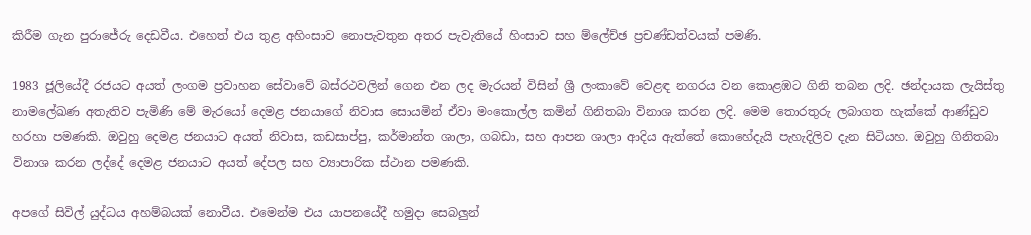කිරීම ගැන පුරාජේරු දෙඩවීය. එහෙත් එය තුළ අහිංසාව නොපැවතුන අතර පැවැතියේ හිංසාව සහ ම්ලේච්ඡ ප්‍රචණ්ඩත්වයක් පමණි.

1983 ජූලියේදී රජයට අයත් ලංගම ප්‍රවාහන සේවාවේ බස්රථවලින් ගෙන එන ලද මැරයන් විසින් ශ්‍රී ලංකාවේ වෙළඳ නගරය වන කොළඹට ගිනි තබන ලදි. ඡන්දායක ලැයිස්තු නාමලේඛණ අතැතිව පැමිණි මේ මැරයෝ දෙමළ ජනයාගේ නිවාස සොයමින් ඒවා මංකොල්ල කමින් ගිනිතබා විනාශ කරන ලදි. මෙම තොරතුරු ලබාගත හැක්කේ ආණ්ඩුව හරහා පමණකි. ඔවුහු දෙමළ ජනයාට අයත් නිවාස, කඩසාප්පු, කර්මාන්ත ශාලා, ගබඩා, සහ ආපන ශාලා ආදිය ඇත්තේ කොහේදැයි පැහැදිලිව දැන සිටියහ. ඔවුහු ගිනිතබා විනාශ කරන ලද්දේ දෙමළ ජනයාට අයත් දේපල සහ ව්‍යාපාරික ස්ථාන පමණකි.

අපගේ සිවිල් යුද්ධය අහම්බයක් නොවීය. එමෙන්ම එය යාපනයේදී හමුදා සෙබලුන්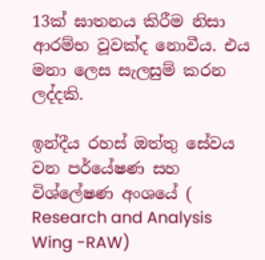13ක් ඝාතනය කිරීම නිසා ආරම්භ වූවක්ද නොවීය. එය මනා ලෙස සැලසුම් කරන ලද්දකි.

ඉන්දීය රහස් ඔත්තු සේවය වන පර්යේෂණ සහ විශ්ලේෂණ අංශයේ ( Research and Analysis Wing -RAW)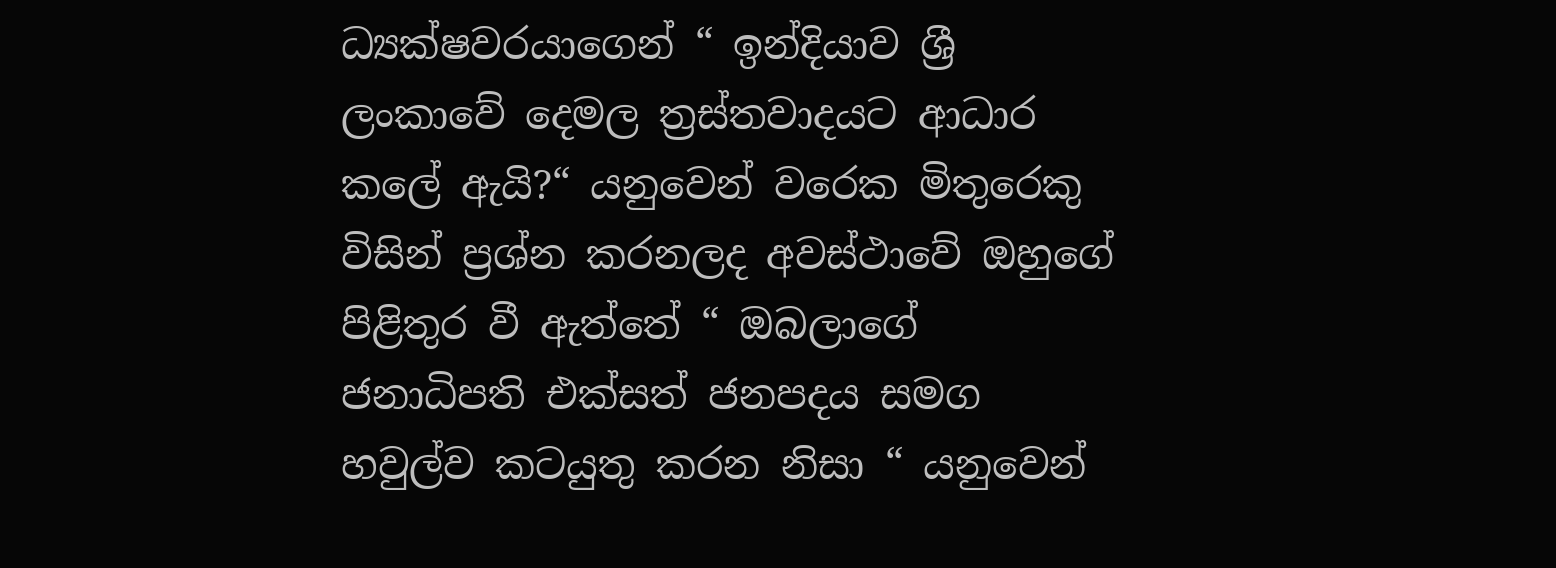ධ්‍යක්ෂවරයාගෙන් “ ඉන්දියාව ශ්‍රී ලංකාවේ දෙමල ත්‍රස්තවාදයට ආධාර කලේ ඇයි?“ යනුවෙන් වරෙක මිතුරෙකු විසින් ප්‍රශ්න කරනලද අවස්ථාවේ ඔහුගේ පිළිතුර වී ඇත්තේ “ ඔබලාගේ ජනාධිපති එක්සත් ජනපදය සමග හවුල්ව කටයුතු කරන නිසා “ යනුවෙන්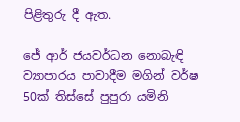පිළිතුරු දී ඇත.

ජේ ආර් ජයවර්ධන නොබැඳි ව්‍යාපාරය පාවාදීම මගින් වර්ෂ 50ක් තිස්සේ පුපුරා යමිනි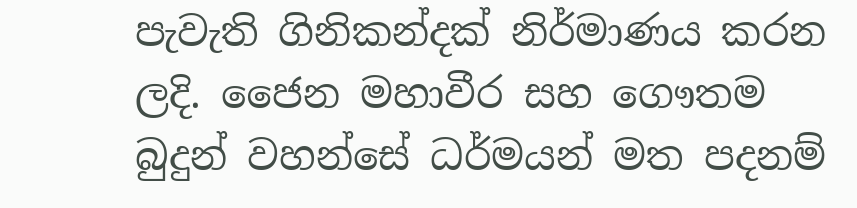පැවැති ගිනිකන්දක් නිර්මාණය කරන ලදි. ජෛන මහාවීර සහ ගෞතම බුදුන් වහන්සේ ධර්මයන් මත පදනම්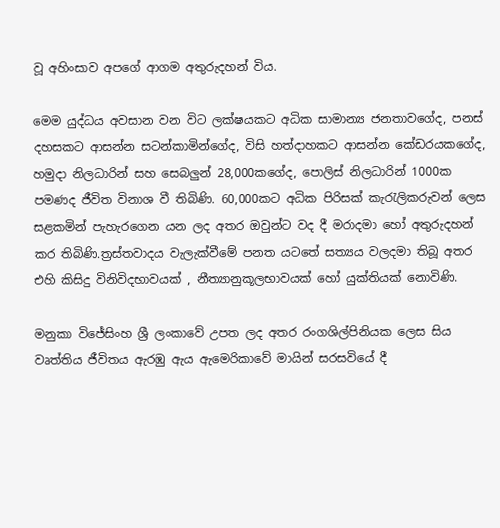වූ අහිංසාව අපගේ ආගම අතුරුදහන් විය.

මෙම යුද්ධය අවසාන වන විට ලක්ෂයකට අධික සාමාන්‍ය ජනතාවගේද, පනස් දහසකට ආසන්න සටන්කාමින්ගේද, විසි හත්දාහකට ආසන්න කේඩරයකගේද, හමුදා නිලධාරින් සහ සෙබලුන් 28,000කගේද, පොලිස් නිලධාරින් 1000ක පමණද ජීවිත විනාශ වී තිබිණි. 60,000කට අධික පිරිසක් කැරැලිකරුවන් ලෙස සළකමින් පැහැරගෙන යන ලද අතර ඔවුන්ට වද දී මරාදමා හෝ අතුරුදහන් කර තිබිණි.ත්‍රස්තවාදය වැලැක්වීමේ පනත යටතේ සත්‍යය වලදමා තිබූ අතර එහි කිසිදු විනිවිදභාවයක් , නීත්‍යානුකූලභාවයක් හෝ යුක්තියක් නොවිණි.

මනුකා විජේසිංහ ශ්‍රී ලංකාවේ උපත ලද අතර රංගශිල්පිනියක ලෙස සිය වෘත්තිය ජීවිතය ඇරඹු ඇය ඇමෙරිකාවේ මායින් සරසවියේ දී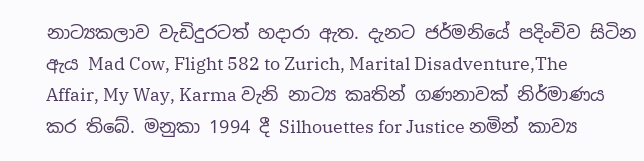නාට්‍යකලාව වැඩිදුරටත් හදාරා ඇත. දැනට ජර්මනියේ පදිංචිව සිටින ඇය Mad Cow, Flight 582 to Zurich, Marital Disadventure,The Affair, My Way, Karma වැනි නාට්‍ය කෘතින් ගණනාවක් නිර්මාණය කර තිබේ. මනුකා 1994 දී Silhouettes for Justice නමින් කාව්‍ය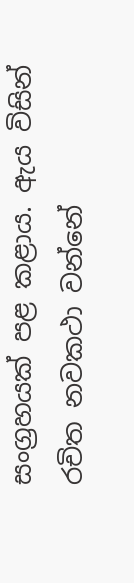සංග්‍රහයක් පළ කළාය. ඇය විසින් රචිත නවකථා වන්නේ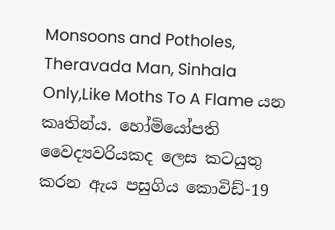Monsoons and Potholes, Theravada Man, Sinhala Only,Like Moths To A Flame යන කෘතින්ය. හෝමියෝපති වෛද්‍යවරියකද ලෙස කටයුතු කරන ඇය පසුගිය කොවිඩ්-19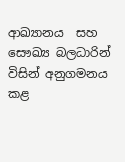ආඛ්‍යානය  සහ සෞඛ්‍ය බලධාරින් විසින් අනුගමනය කළ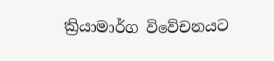ක්‍රියාමාර්ග විවේචනයට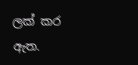ලක් කර ඇත.